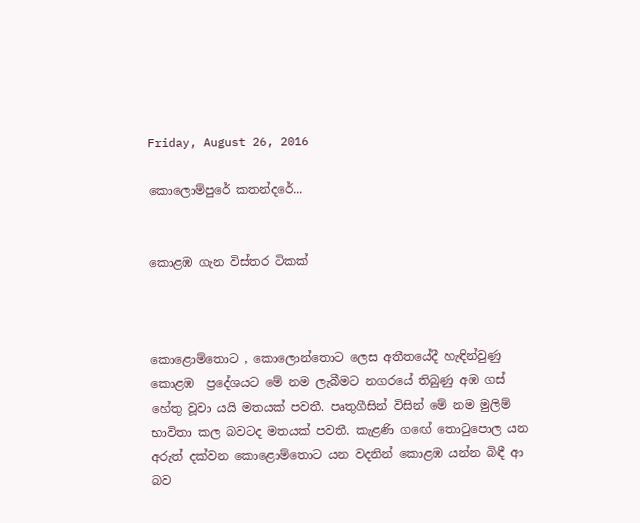Friday, August 26, 2016

කොලොම්පුරේ කතන්දරේ...


කොළඹ ගැන විස්තර ටිකක්



කොළොම්තොට , කොලොන්තොට ලෙස අතීතයේදී හැඳින්වුණු කොළඹ  ප්‍රදේශයට මේ නම ලැබීමට නගරයේ තිබුණු අඹ ගස් හේතු වූවා යයි මතයක් පවතී. පෘතුගීසින් විසින් මේ නම මුලිම් භාවිතා කල බවටද මතයක් පවතී. කැළණි ගඟේ තොටුපොල යන අරුත් දක්වන කොළොම්තොට යන වදනින් කොළඹ යන්න බිඳී ආ බව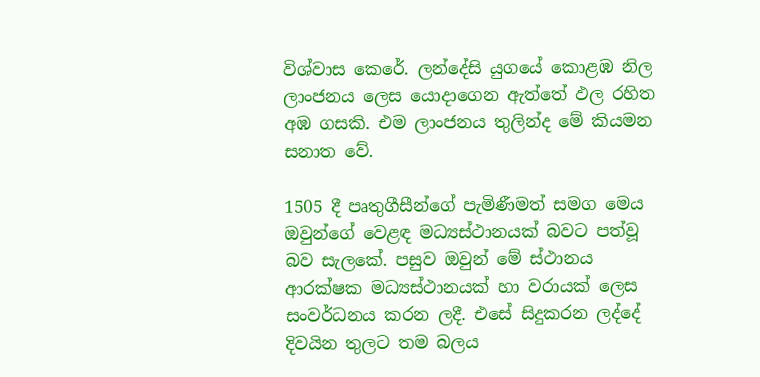විශ්වාස කෙරේ. ලන්දේසි යුගයේ කොළඹ නිල ලාංජනය ලෙස යොදාගෙන ඇත්තේ ඵල රහිත අඹ ගසකි. එම ලාංජනය තුලින්ද මේ කියමන සනාත වේ.

1505 දී පෘතුගීසීන්ගේ පැමිණීමත් සමග මෙය ඔවුන්ගේ වෙළඳ මධ්‍යස්ථානයක් බවට පත්වූ බව සැලකේ. පසුව ඔවුන් මේ ස්ථානය ආරක්ෂක මධ්‍යස්ථානයක් හා වරායක් ලෙස සංවර්ධනය කරන ලදී. එසේ සිදුකරන ලද්දේ දිවයින තුලට තම බලය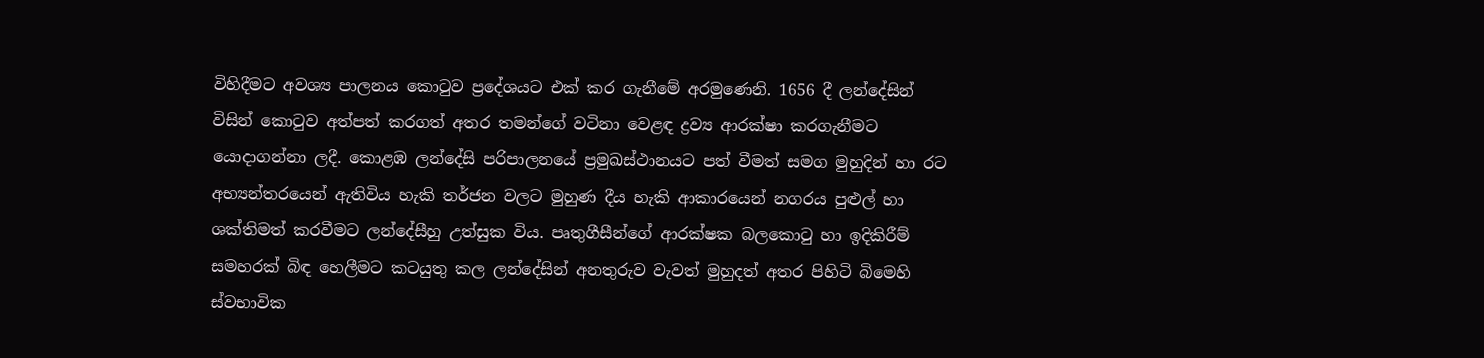විහිදීමට අවශ්‍ය පාලනය කොටුව ප්‍රදේශයට එක් කර ගැනීමේ අරමුණෙනි. 1656 දී ලන්දේසින් විසින් කොටුව අත්පත් කරගත් අතර තමන්ගේ වටිනා වෙළඳ ද්‍රව්‍ය ආරක්ෂා කරගැනීමට යොදාගන්නා ලදී. කොළඹ ලන්දේසි පරිපාලනයේ ප්‍රමුඛස්ථානයට පත් වීමත් සමග මුහුදින් හා රට අභ්‍යන්තරයෙන් ඇතිවිය හැකි තර්ජන වලට මුහුණ දීය හැකි ආකාරයෙන් නගරය පුළුල් හා ශක්තිමත් කරවීමට ලන්දේසීහු උත්සුක විය. පෘතුගීසීන්ගේ ආරක්ෂක බලකොටු හා ඉදිකිරීම් සමහරක් බිඳ හෙලීමට කටයුතු කල ලන්දේසින් අනතුරුව වැවත් මුහුදත් අතර පිහිටි බිමෙහි ස්වභාවික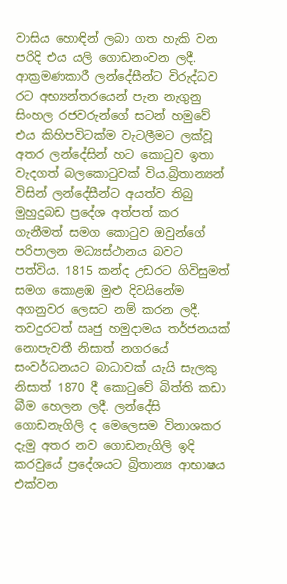වාසිය හොඳින් ලබා ගත හැකි වන පරිදි එය යලි ගොඩනංවන ලදී. ආක්‍රමණකාරී ලන්දේසීන්ට විරුද්ධව රට අභ්‍යන්තරයෙන් පැන නැගුනු සිංහල රජවරුන්ගේ සටන් හමුවේ එය කිහිපවිටක්ම වැටලීමට ලක්වූ අතර ලන්දේසින් හට කොටුව ඉතා වැදගත් බලකොටුවක් විය.බ්‍රිතාන්‍යන් විසින් ලන්දේසීන්ට අයත්ව තිබු මුහුදුබඩ ප්‍රදේශ අත්පත් කර ගැනීමත් සමග කොටුව ඔවුන්ගේ පරිපාලන මධ්‍යස්ථානය බවට පත්විය. 1815 කන්ද උඩරට ගිවිසුමත් සමග කොළඹ මුළු දිවයිනේම අගනුවර ලෙසට නම් කරන ලදී. තවදුරටත් ඍජු හමුදාමය තර්ජනයක් නොපැවතී නිසාත් නගරයේ සංවර්ධනයට බාධාවක් යැයි සැලකු නිසාත් 1870 දී කොටුවේ බිත්ති කඩා බීම හෙලන ලදී. ලන්දේසි ගොඩනැගිලි ද මෙලෙසම විනාශකර දැමු අතර නව ගොඩනැගිලි ඉදි කරවුයේ ප්‍රදේශයට බ්‍රිතාන්‍ය ආභාෂය එක්වන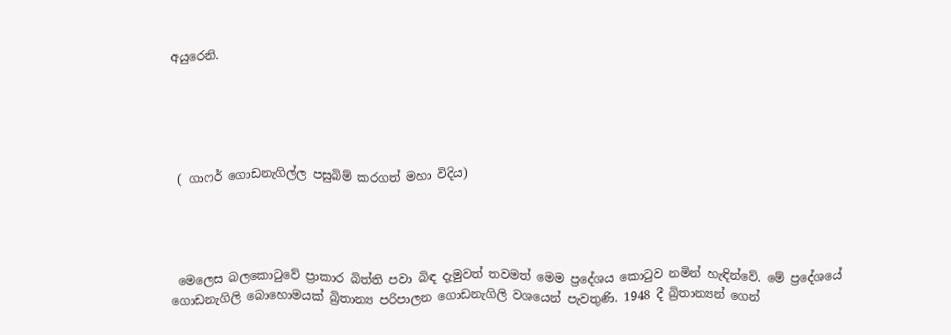අයුරෙනි.





 ( ගාෆර් ගොඩනැගිල්ල පසුබිම් කරගත් මහා විදිය)




 මෙලෙස බලකොටුවේ ප්‍රාකාර බිත්ති පවා බිඳ දැමුවත් තවමත් මෙම ප්‍රදේශය කොටුව නමින් හැඳින්වේ. මේ ප්‍රදේශයේ ගොඩනැගිලි බොහොමයක් බ්‍රිතාන්‍ය පරිපාලන ගොඩනැගිලි වශයෙන් පැවතුණි. 1948 දී බ්‍රිතාන්‍යන් ගෙන්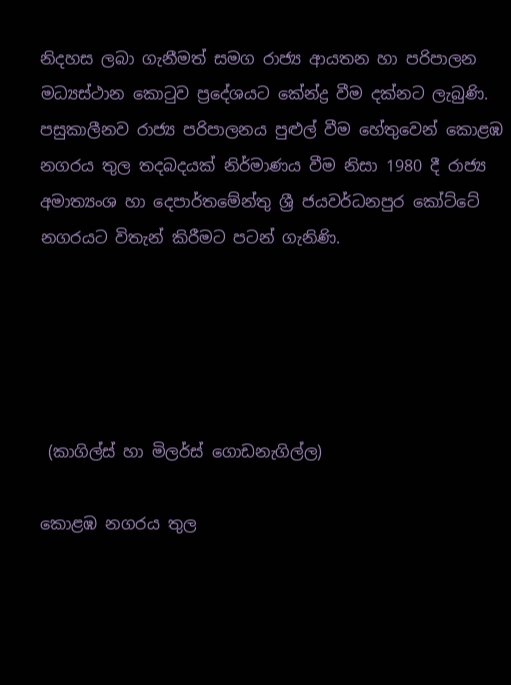නිදහස ලබා ගැනීමත් සමග රාජ්‍ය ආයතන හා පරිපාලන මධ්‍යස්ථාන කොටුව ප්‍රදේශයට කේන්ද්‍ර වීම දක්නට ලැබුණි. පසුකාලීනව රාජ්‍ය පරිපාලනය පුළුල් වීම හේතුවෙන් කොළඹ නගරය තුල තදබදයක් නිර්මාණය වීම නිසා 1980 දී රාජ්‍ය අමාත්‍යංශ හා දෙපාර්තමේන්තු ශ්‍රී ජයවර්ධනපුර කෝට්ටේ නගරයට විතැන් කිරීමට පටන් ගැනිණි.





 (කාගිල්ස් හා මිලර්ස් ගොඩනැගිල්ල)

කොළඹ නගරය තුල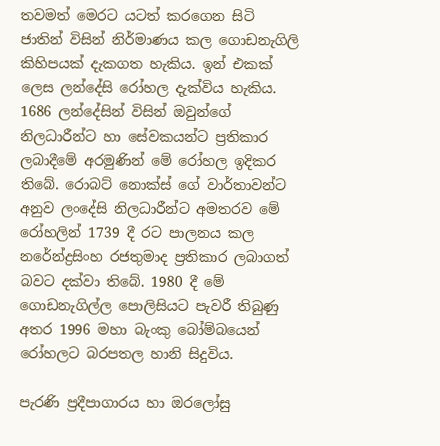තවමත් මෙරට යටත් කරගෙන සිටි ජාතින් විසින් නිර්මාණය කල ගොඩනැගිලි කිහිපයක් දැකගත හැකිය. ඉන් එකක් ලෙස ලන්දේසි රෝහල දැක්විය හැකිය. 1686 ලන්දේසින් විසින් ඔවුන්ගේ නිලධාරීන්ට හා සේවකයන්ට ප්‍රතිකාර ලබාදීමේ අරමුණින් මේ රෝහල ඉදිකර තිබේ. රොබට් නොක්ස් ගේ වාර්තාවන්ට අනුව ලංදේසි නිලධාරීන්ට අමතරව මේ රෝහලින් 1739 දී රට පාලනය කල නරේන්ද්‍රසිංහ රජතුමාද ප්‍රතිකාර ලබාගත් බවට දක්වා තිබේ. 1980 දී මේ ගොඩනැගිල්ල පොලිසියට පැවරී තිබුණු අතර 1996 මහා බැංකු බෝම්බයෙන් රෝහලට බරපතල හානි සිදුවිය.

පැරණි ප්‍රදීපාගාරය හා ඔරලෝසු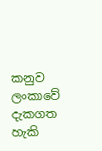කනුව ලංකාවේ දැකගත හැකි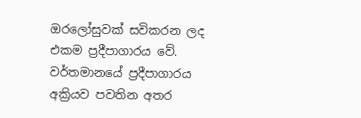ඔරලෝසුවක් සවිකරන ලද එකම ප්‍රදීපාගාරය වේ. වර්තමානයේ ප්‍රදීපාගාරය අක්‍රියව පවතින අතර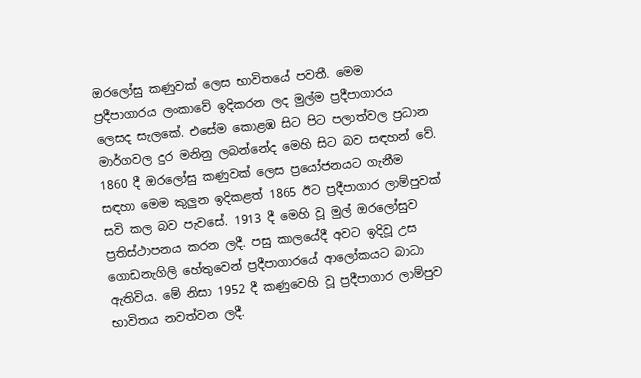ඔරලෝසු කණුවක් ලෙස භාවිතයේ පවතී. මෙම ප්‍රදීපාගාරය ලංකාවේ ඉදිකරන ලද මුල්ම ප්‍රදීපාගාරය ලෙසද සැලකේ. එසේම කොළඹ සිට පිට පලාත්වල ප්‍රධාන මාර්ගවල දුර මනිනු ලබන්නේද මෙහි සිට බව සඳහන් වේ. 1860 දී ඔරලෝසු කණුවක් ලෙස ප්‍රයෝජනයට ගැනීම සඳහා මෙම කුලුන ඉදිකළත් 1865 ඊට ප්‍රදීපාගාර ලාම්පුවක් සවි කල බව පැවසේ. 1913 දී මෙහි වූ මුල් ඔරලෝසුව ප්‍රතිස්ථාපනය කරන ලදී. පසු කාලයේදී අවට ඉදිවූ උස ගොඩනැගිලි හේතුවෙන් ප්‍රදීපාගාරයේ ආලෝකයට බාධා ඇතිවිය. මේ නිසා 1952 දී කණුවෙහි වූ ප්‍රදීපාගාර ලාම්පුව භාවිතය නවත්වන ලදී.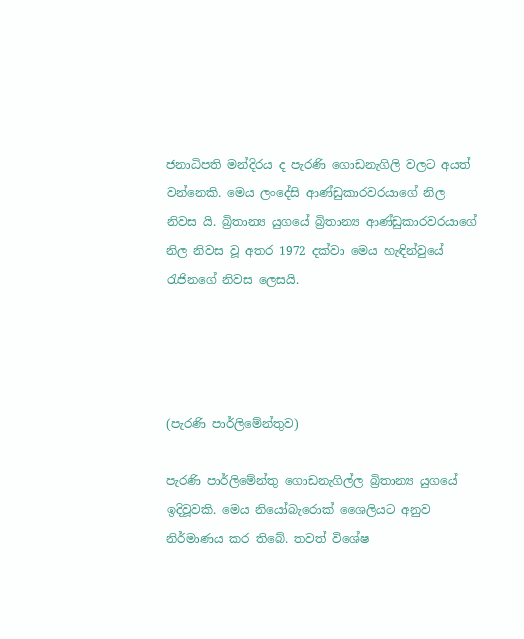ජනාධිපති මන්දිරය ද පැරණි ගොඩනැගිලි වලට අයත් වන්නෙකි. මෙය ලංදේසි ආණ්ඩුකාරවරයාගේ නිල නිවස යි. බ්‍රිතාන්‍ය යුගයේ බ්‍රිතාන්‍ය ආණ්ඩුකාරවරයාගේ නිල නිවස වූ අතර 1972 දක්වා මෙය හැඳින්වුයේ රැජිනගේ නිවස ලෙසයි.




(පැරණි පාර්ලිමේන්තුව)

පැරණි පාර්ලිමේන්තු ගොඩනැගිල්ල බ්‍රිතාන්‍ය යුගයේ ඉදිවූවකි. මෙය නියෝබැරොක් ශෛලියට අනුව නිර්මාණය කර තිබේ. තවත් විශේෂ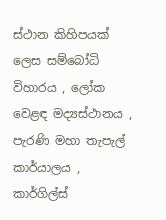ස්ථාන කිහිපයක් ලෙස සම්බෝධි විහාරය , ලෝක වෙළඳ මද්‍යස්ථානය , පැරණි මහා තැපැල් කාර්යාලය , කාර්ගිල්ස්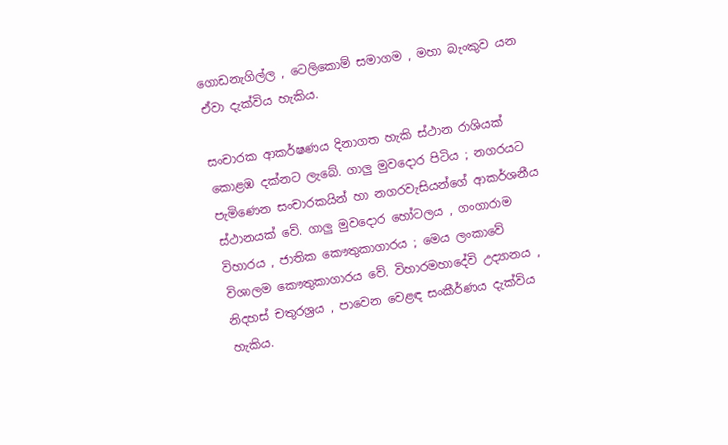ගොඩනැගිල්ල , ටෙලිකොම් සමාගම , මහා බැංකුව යන ඒවා දැක්විය හැකිය.

සංචාරක ආකර්ෂණය දිනාගත හැකි ස්ථාන රාශියක් කොළඹ දක්නට ලැබේ. ගාලු මුවදොර පිටිය ; නගරයට පැමිණෙන සංචාරකයින් හා නගරවැසියන්ගේ ආකර්ශනීය ස්ථානයක් වේ. ගාලු මුවදොර හෝටලය , ගංගාරාම විහාරය , ජාතික කෞතුකාගාරය ; මෙය ලංකාවේ විශාලම කෞතුකාගාරය වේ. විහාරමහාදේවි උද්‍යානය , නිදහස් චතුරශ්‍රය , පාවෙන වෙළඳ සංකීර්ණය දැක්විය හැකිය.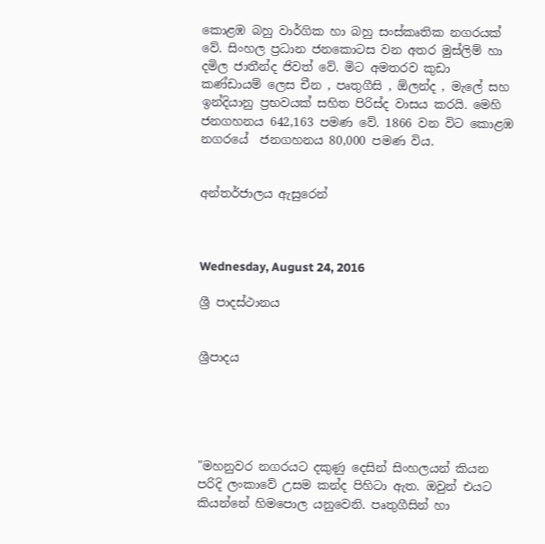කොළඹ බහු වාර්ගික හා බහු සංස්කෘතික නගරයක් වේ. සිංහල ප්‍රධාන ජනකොටස වන අතර මුස්ලිම් හා දමිල ජාතීන්ද ජිවත් වේ. මිට අමතරව කුඩා කණ්ඩායම් ලෙස චීන , පෘතුගීසි , ඕලන්ද , මැලේ සහ ඉන්දියානු ප්‍රභවයක් සහිත පිරිස්ද වාසය කරයි. මෙහි ජනගහනය 642,163 පමණ වේ. 1866 වන විට කොළඹ නගරයේ  ජනගහනය 80,000 පමණ විය.


අන්තර්ජාලය ඇසුරෙන්



Wednesday, August 24, 2016

ශ්‍රී පාදස්ථානය


ශ්‍රීපාදය





"මහනුවර නගරයට දකුණු දෙසින් සිංහලයන් කියන පරිදි ලංකාවේ උසම කන්ද පිහිටා ඇත. ඔවුන් එයට කියන්නේ හිමපොල යනුවෙනි. පෘතුගීසින් හා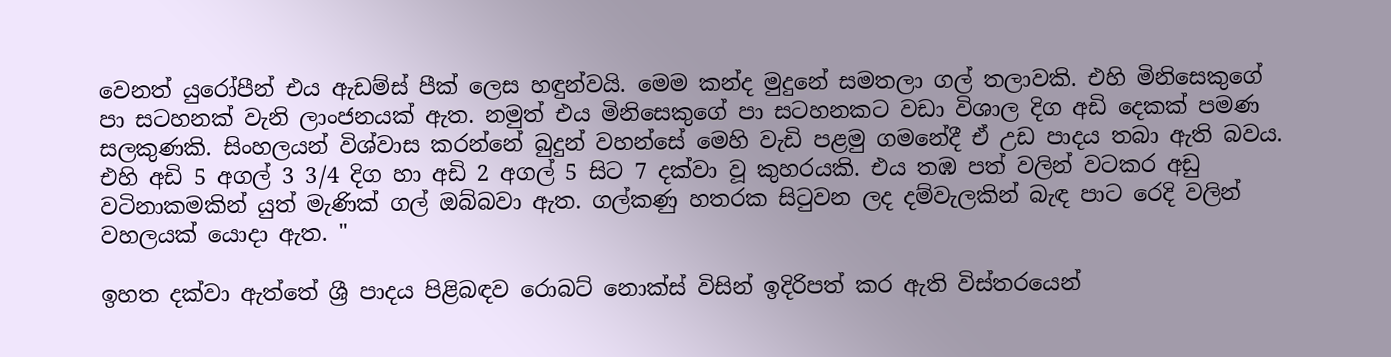වෙනත් යුරෝපීන් එය ඇඩම්ස් පීක් ලෙස හඳුන්වයි. මෙම කන්ද මුදුනේ සමතලා ගල් තලාවකි. එහි මිනිසෙකුගේ පා සටහනක් වැනි ලාංජනයක් ඇත. නමුත් එය මිනිසෙකුගේ පා සටහනකට වඩා විශාල දිග අඩි දෙකක් පමණ සලකුණකි. සිංහලයන් විශ්වාස කරන්නේ බුදුන් වහන්සේ මෙහි වැඩි පළමු ගමනේදී ඒ උඩ පාදය තබා ඇති බවය. එහි අඩි 5 අගල් 3 3/4 දිග හා අඩි 2 අගල් 5 සිට 7 දක්වා වූ කුහරයකි. එය තඹ පත් වලින් වටකර අඩු වටිනාකමකින් යුත් මැණික් ගල් ඔබ්බවා ඇත. ගල්කණු හතරක සිටුවන ලද දම්වැලකින් බැඳ පාට රෙදි වලින් වහලයක් යොදා ඇත. "

ඉහත දක්වා ඇත්තේ ශ්‍රී පාදය පිළිබඳව රොබට් නොක්ස් විසින් ඉදිරිපත් කර ඇති විස්තරයෙන්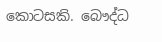කොටසකි. බෞද්ධ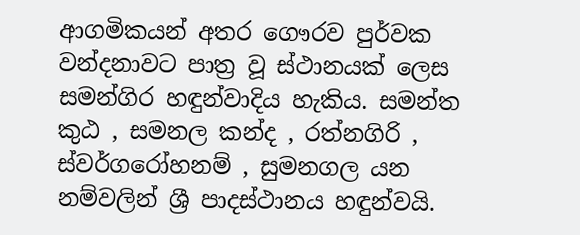ආගමිකයන් අතර ගෞරව පුර්වක වන්දනාවට පාත්‍ර වූ ස්ථානයක් ලෙස සමන්ගිර හඳුන්වාදිය හැකිය. සමන්ත කුඨ , සමනල කන්ද , රත්නගිරි , ස්වර්ගරෝහනම් , සුමනගල යන නම්වලින් ශ්‍රී පාදස්ථානය හඳුන්වයි.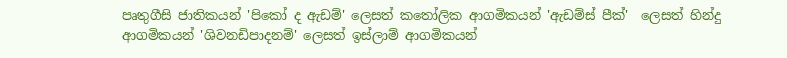පෘතුගීසි ජාතිකයන් 'පිකෝ ද ඇඩම්' ලෙසත් කතෝලික ආගමිකයන් 'ඇඩම්ස් පීක්'  ලෙසත් හින්දු ආගමිකයන් 'ශිවනඩිපාදනම්' ලෙසත් ඉස්ලාම් ආගමිකයන්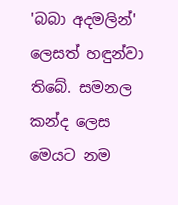'බබා අදමලින්' ලෙසත් හඳුන්වා තිබේ. සමනල කන්ද ලෙස මෙයට නම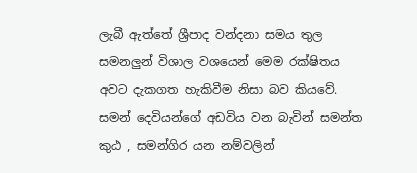ලැබී ඇත්තේ ශ්‍රීපාද වන්දනා සමය තුල සමනලුන් විශාල වශයෙන් මෙම රක්ෂිතය අවට දැකගත හැකිවීම නිසා බව කියවේ. සමන් දෙවියන්ගේ අඩවිය වන බැවින් සමන්ත කුඨ , සමන්ගිර යන නම්වලින්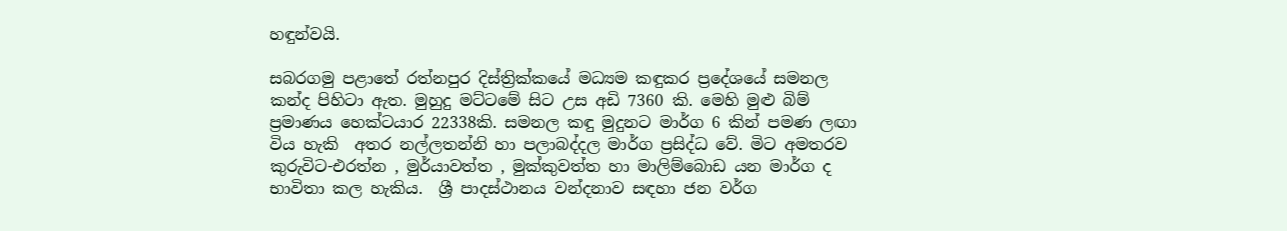හඳුන්වයි.

සබරගමු පළාතේ රත්නපුර දිස්ත්‍රික්කයේ මධ්‍යම කඳුකර ප්‍රදේශයේ සමනල කන්ද පිහිටා ඇත. මුහුදු මට්ටමේ සිට උස අඩි 7360 කි. මෙහි මුළු බිම් ප්‍රමාණය හෙක්ටයාර 22338කි. සමනල කඳු මුදුනට මාර්ග 6 කින් පමණ ලඟා විය හැකි  අතර නල්ලතන්නි හා පලාබද්දල මාර්ග ප්‍රසිද්ධ වේ. මිට අමතරව කුරුවිට-එරත්න , මුර්යාවත්ත , මුක්කුවත්ත හා මාලිම්බොඩ යන මාර්ග ද භාවිතා කල හැකිය.  ශ්‍රී පාදස්ථානය වන්දනාව සඳහා ජන වර්ග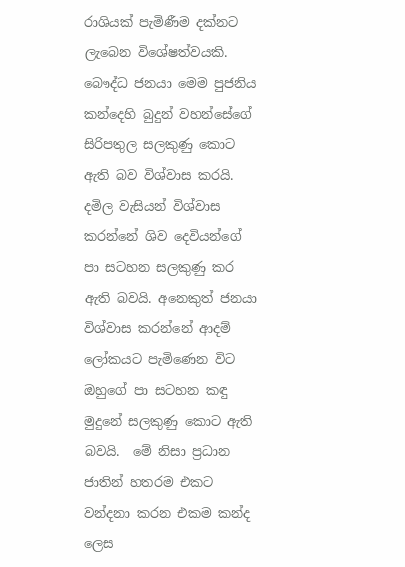රාශියක් පැමිණීම දක්නට ලැබෙන විශේෂත්වයකි. බෞද්ධ ජනයා මෙම පුජනිය කන්දෙහි බුදුන් වහන්සේගේ සිරිපතුල සලකුණු කොට ඇති බව විශ්වාස කරයි. දමිල වැසියන් විශ්වාස කරන්නේ ශිව දෙවියන්ගේ පා සටහන සලකුණු කර ඇති බවයි. අනෙකුත් ජනයා විශ්වාස කරන්නේ ආදම් ලෝකයට පැමිණෙන විට ඔහුගේ පා සටහන කඳු මුදුනේ සලකුණු කොට ඇති බවයි.  මේ නිසා ප්‍රධාන ජාතින් හතරම එකට වන්දනා කරන එකම කන්ද ලෙස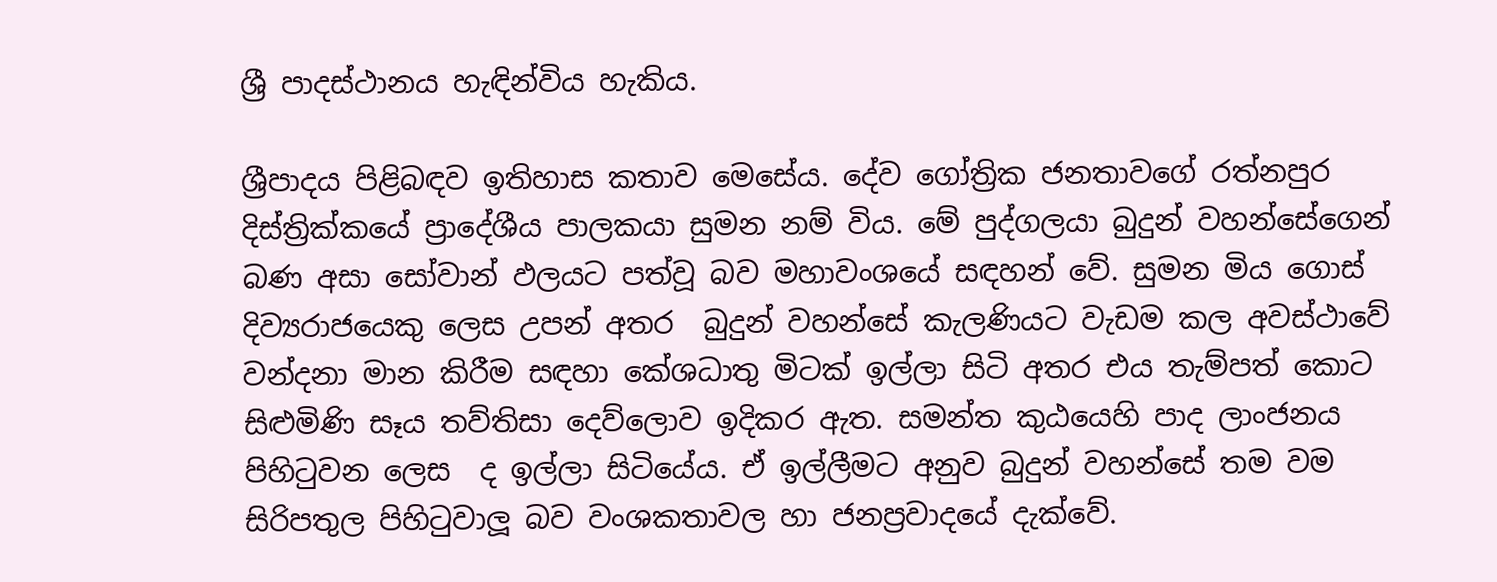ශ්‍රී පාදස්ථානය හැඳින්විය හැකිය.

ශ්‍රීපාදය පිළිබඳව ඉතිහාස කතාව මෙසේය. දේව ගෝත්‍රික ජනතාවගේ රත්නපුර දිස්ත්‍රික්කයේ ප්‍රාදේශීය පාලකයා සුමන නම් විය. මේ පුද්ගලයා බුදුන් වහන්සේගෙන් බණ අසා සෝවාන් ඵලයට පත්වූ බව මහාවංශයේ සඳහන් වේ. සුමන මිය ගොස් දිව්‍යරාජයෙකු ලෙස උපන් අතර  බුදුන් වහන්සේ කැලණියට වැඩම කල අවස්ථාවේ වන්දනා මාන කිරීම සඳහා කේශධාතු මිටක් ඉල්ලා සිටි අතර එය තැම්පත් කොට සිළුමිණි සෑය තව්තිසා දෙව්ලොව ඉදිකර ඇත. සමන්ත කුඨයෙහි පාද ලාංජනය පිහිටුවන ලෙස  ද ඉල්ලා සිටියේය. ඒ ඉල්ලීමට අනුව බුදුන් වහන්සේ තම වම සිරිපතුල පිහිටුවාලූ බව වංශකතාවල හා ජනප්‍රවාදයේ දැක්වේ.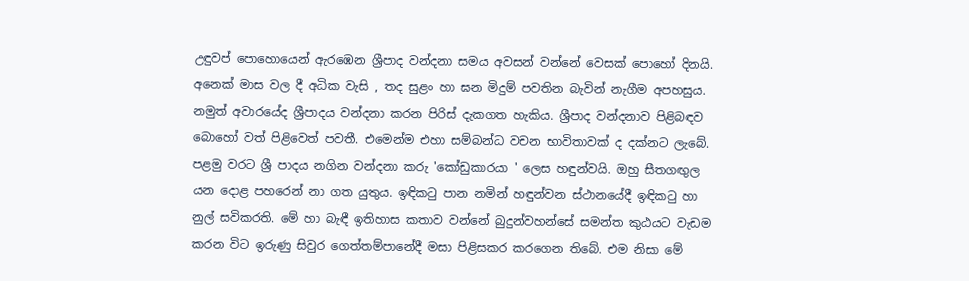උඳුවප් පොහොයෙන් ඇරඹෙන ශ්‍රීපාද වන්දනා සමය අවසන් වන්නේ වෙසක් පොහෝ දිනයි. අනෙක් මාස වල දී අධික වැසි , තද සුළං හා ඝන මිදුම් පවතින බැවින් නැගීම අපහසුය. නමුත් අවාරයේද ශ්‍රීපාදය වන්දනා කරන පිරිස් දැකගත හැකිය. ශ්‍රීපාද වන්දනාව පිළිබඳව බොහෝ වත් පිළිවෙත් පවතී. එමෙන්ම එහා සම්බන්ධ වචන භාවිතාවක් ද දක්නට ලැබේ. පළමු වරට ශ්‍රී පාදය නගින වන්දනා කරු 'කෝඩුකාරයා ' ලෙස හඳුන්වයි. ඔහු සීතගඟුල යන දොළ පහරෙන් නා ගත යුතුය. ඉඳිකටු පාන නමින් හඳුන්වන ස්ථානයේදී ඉඳිකටු හා නුල් සවිකරති. මේ හා බැඳී ඉතිහාස කතාව වන්නේ බුදුන්වහන්සේ සමන්ත කුඨයට වැඩම කරන විට ඉරුණු සිවුර ගෙත්තම්පානේදී මසා පිළිසකර කරගෙන තිබේ. එම නිසා මේ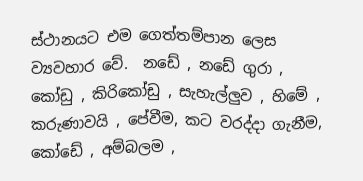ස්ථානයට එම ගෙත්තම්පාන ලෙස ව්‍යවහාර වේ.  නඩේ , නඩේ ගුරා , කෝඩු , කිරිකෝඩු , සැහැල්ලුව , හිමේ , කරුණාවයි , පේවීම, කට වරද්දා ගැනීම, කෝඩේ , අම්බලම ,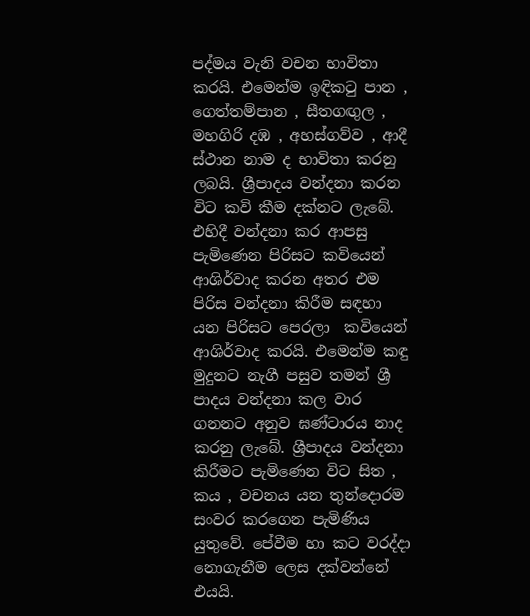පද්මය වැනි වචන භාවිතා කරයි. එමෙන්ම ඉඳිකටු පාන , ගෙත්තම්පාන , සීතගඟුල , මහගිරි දඹ , අහස්ගව්ව , ආදී ස්ථාන නාම ද භාවිතා කරනු ලබයි. ශ්‍රීපාදය වන්දනා කරන විට කවි කීම දක්නට ලැබේ. එහිදී වන්දනා කර ආපසු පැමිණෙන පිරිසට කවියෙන් ආශිර්වාද කරන අතර එම පිරිස වන්දනා කිරීම සඳහා යන පිරිසට පෙරලා  කවියෙන් ආශිර්වාද කරයි. එමෙන්ම කඳු මුදුනට නැගී පසුව තමන් ශ්‍රී පාදය වන්දනා කල වාර ගනනට අනුව ඝණ්ටාරය නාද කරනු ලැබේ. ශ්‍රීපාදය වන්දනා කිරීමට පැමිණෙන විට සිත , කය , වචනය යන තුන්දොරම සංවර කරගෙන පැමිණිය යුතුවේ. පේවීම හා කට වරද්දා නොගැනීම ලෙස දක්වන්නේ එයයි.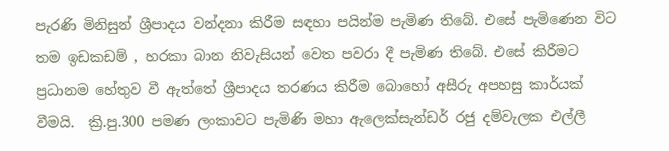පැරණි මිනිසුන් ශ්‍රීපාදය වන්දනා කිරීම සඳහා පයින්ම පැමිණ තිබේ. එසේ පැමිණෙන විට තම ඉඩකඩම් , හරකා බාන නිවැසියන් වෙත පවරා දී පැමිණ තිබේ. එසේ කිරීමට ප්‍රධානම හේතුව වී ඇත්තේ ශ්‍රීපාදය තරණය කිරීම බොහෝ අසීරු අපහසු කාර්යක් වීමයි.  ක්‍රි.පු.300 පමණ ලංකාවට පැමිණි මහා ඇලෙක්සැන්ඩර් රජු දම්වැලක එල්ලී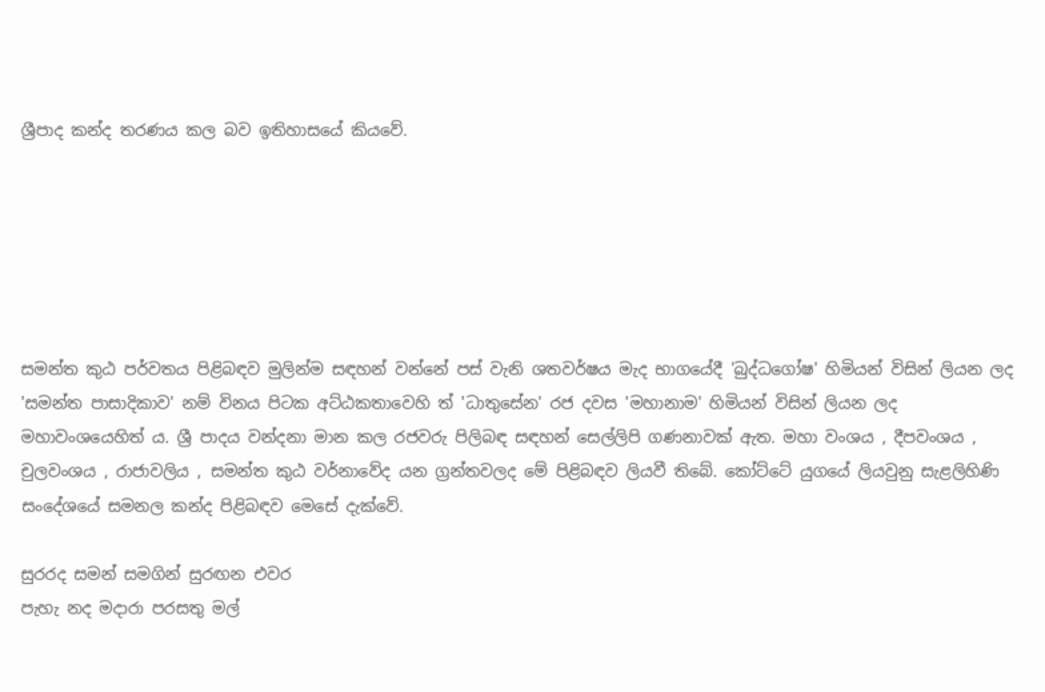ශ්‍රීපාද කන්ද තරණය කල බව ඉතිහාසයේ කියවේ.






සමන්ත කුඨ පර්වතය පිළිබඳව මුලින්ම සඳහන් වන්නේ පස් වැනි ශතවර්ෂය මැද භාගයේදී 'බුද්ධගෝෂ' හිමියන් විසින් ලියන ලද 'සමන්ත පාසාදිකාව' නම් විනය පිටක අට්ඨකතාවෙහි ත් 'ධාතුසේන' රජ දවස 'මහානාම' හිමියන් විසින් ලියන ලද මහාවංශයෙහිත් ය. ශ්‍රී පාදය වන්දනා මාන කල රජවරු පිලිබඳ සඳහන් සෙල්ලිපි ගණනාවක් ඇත. මහා වංශය , දීපවංශය , චුලවංශය , රාජාවලිය , සමන්ත කුඨ වර්නාවේද යන ග්‍රන්තවලද මේ පිළිබඳව ලියවී තිබේ. කෝට්ටේ යුගයේ ලියවුනු සැළලිහිණි සංදේශයේ සමනල කන්ද පිළිබඳව මෙසේ දැක්වේ.

සුරරද සමන් සමගින් සුරඟන එවර
පැහැ නද මදාරා පරසතු මල්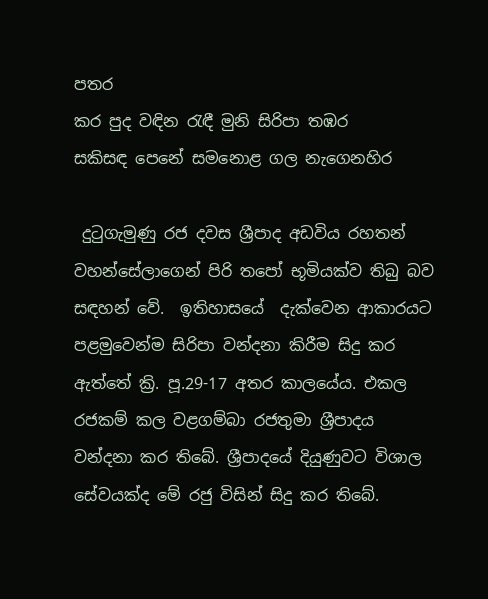පතර
කර පුද වඳින රැඳී මුනි සිරිපා තඹර
සකිසඳ පෙනේ සමනොළ ගල නැගෙනහිර

 දුටුගැමුණු රජ දවස ශ්‍රීපාද අඩවිය රහතන් වහන්සේලාගෙන් පිරි තපෝ භූමියක්ව තිබු බව සඳහන් වේ.  ඉතිහාසයේ  දැක්වෙන ආකාරයට පළමුවෙන්ම සිරිපා වන්දනා කිරීම සිදු කර ඇත්තේ ක්‍රි. පූ.29-17 අතර කාලයේය. එකල රජකම් කල වළගම්බා රජතුමා ශ්‍රීපාදය වන්දනා කර තිබේ. ශ්‍රීපාදයේ දියුණුවට විශාල සේවයක්ද මේ රජු විසින් සිදු කර තිබේ.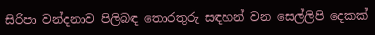සිරිපා වන්දනාව පිලිබඳ තොරතුරු සඳහන් වන සෙල්ලිපි දෙකක්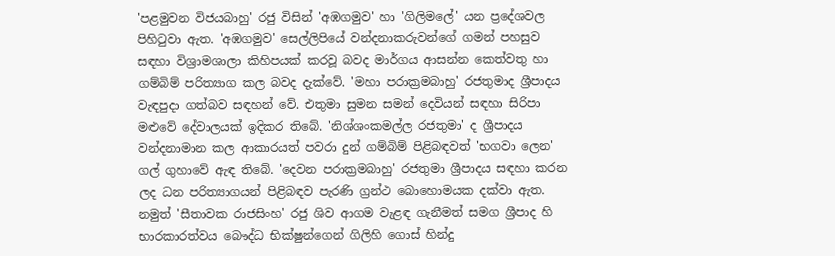'පළමුවන විජයබාහු' රජු විසින් 'අඹගමුව' හා 'ගිලිමලේ' යන ප්‍රදේශවල පිහිටුවා ඇත. 'අඹගමුව' සෙල්ලිපියේ වන්දනාකරුවන්ගේ ගමන් පහසුව සඳහා විශ්‍රාමශාලා කිහිපයක් කරවූ බවද මාර්ගය ආසන්න කෙත්වතු හා ගම්බිම් පරිත්‍යාග කල බවද දැක්වේ. 'මහා පරාක්‍රමබාහු' රජතුමාද ශ්‍රීපාදය වැඳපුදා ගත්බව සඳහන් වේ. එතුමා සුමන සමන් දෙවියන් සඳහා සිරිපා මළුවේ දේවාලයක් ඉදිකර තිබේ. 'නිශ්ශංකමල්ල රජතුමා' ද ශ්‍රීපාදය වන්දනාමාන කල ආකාරයත් පවරා දුන් ගම්බිම් පිළිබඳවත් 'භගවා ලෙන' ගල් ගුහාවේ ඇඳ තිබේ. 'දෙවන පරාක්‍රමබාහු' රජතුමා ශ්‍රීපාදය සඳහා කරන ලද ධන පරිත්‍යාගයන් පිළිබඳව පැරණි ග්‍රන්ථ බොහොමයක දක්වා ඇත. නමුත් 'සීතාවක රාජසිංහ' රජු ශිව ආගම වැළඳ ගැනීමත් සමග ශ්‍රීපාද හි භාරකාරත්වය බෞද්ධ භික්ෂුන්ගෙන් ගිලිහි ගොස් හින්දු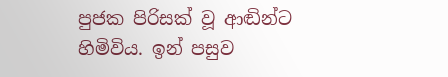පුජක පිරිසක් වූ ආඬින්ට හිමිවිය. ඉන් පසුව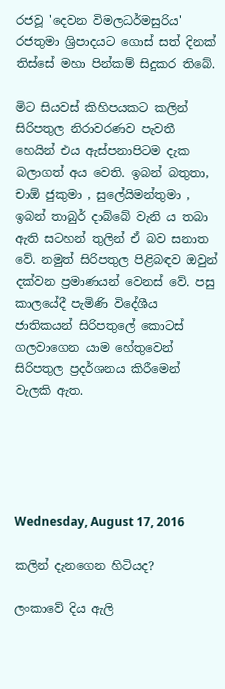රජවූ 'දෙවන විමලධර්මසුරිය' රජතුමා ශ්‍රිපාදයට ගොස් සත් දිනක් තිස්සේ මහා පින්කම් සිදුකර තිබේ.

මිට සියවස් කිහිපයකට කලින් සිරිපතුල නිරාවරණව පැවතී හෙයින් එය ඇස්පනාපිටම දැක බලාගත් අය වෙති. ඉබන් බතුතා, චාඕ ජුකුමා , සුලේයිමන්තුමා , ඉබන් තාබුර් දාබ්බේ වැනි ය තබා ඇති සටහන් තුලින් ඒ බව සනාත වේ. නමුත් සිරිපතුල පිළිබඳව ඔවුන් දක්වන ප්‍රමාණයන් වෙනස් වේ. පසු කාලයේදී පැමිණි විදේශීය ජාතිකයන් සිරිපතුලේ කොටස් ගලවාගෙන යාම හේතුවෙන් සිරිපතුල ප්‍රදර්ශනය කිරීමෙන් වැලකි ඇත.





Wednesday, August 17, 2016

කලින් දැනගෙන හිටියද?

ලංකාවේ දිය ඇලි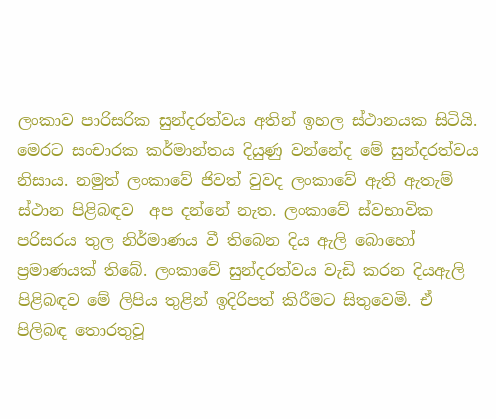ලංකාව පාරිසරික සුන්දරත්වය අතින් ඉහල ස්ථානයක සිටියි. මෙරට සංචාරක කර්මාන්තය දියුණු වන්නේද මේ සුන්දරත්වය නිසාය. නමුත් ලංකාවේ ජිවත් වුවද ලංකාවේ ඇති ඇතැම් ස්ථාන පිළිබඳව  අප දන්නේ නැත. ලංකාවේ ස්වභාවික පරිසරය තුල නිර්මාණය වී තිබෙන දිය ඇලි බොහෝ ප්‍රමාණයක් තිබේ. ලංකාවේ සුන්දරත්වය වැඩි කරන දියඇලි පිළිබඳව මේ ලිපිය තුළින් ඉදිරිපත් කිරීමට සිතුවෙමි. ඒ පිලිබඳ තොරතුවූ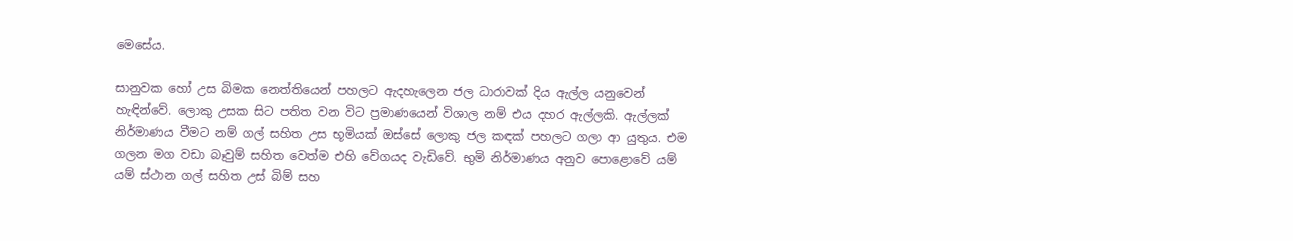මෙසේය.

සානුවක හෝ උස බිමක නෙත්තියෙන් පහලට ඇදහැලෙන ජල ධාරාවක් දිය ඇල්ල යනුවෙන් හැඳින්වේ. ලොකු උසක සිට පතිත වන විට ප්‍රමාණයෙන් විශාල නම් එය දහර ඇල්ලකි. ඇල්ලක් නිර්මාණය වීමට නම් ගල් සහිත උස භූමියක් ඔස්සේ ලොකු ජල කඳක් පහලට ගලා ආ යුතුය. එම ගලන මග වඩා බෑවුම් සහිත වෙත්ම එහි වේගයද වැඩිවේ. භුමි නිර්මාණය අනුව පොළොවේ යම් යම් ස්ථාන ගල් සහිත උස් බිම් සහ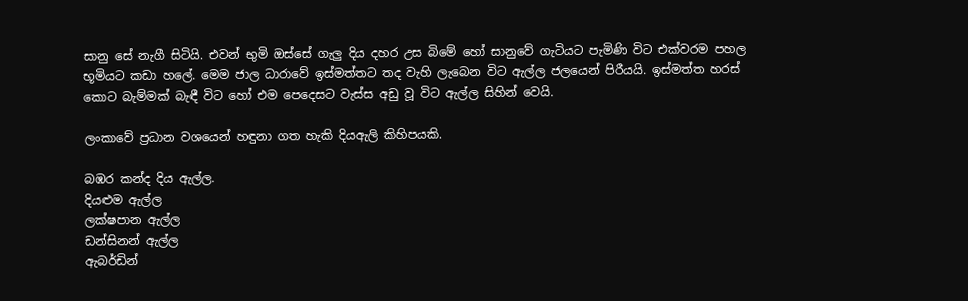සානු සේ නැගී සිටියි. එවන් භුමි ඔස්සේ ගැලු දිය දහර උස බිමේ හෝ සානුවේ ගැටියට පැමිණි විට එක්වරම පහල භූමියට කඩා හලේ. මෙම ජාල ධාරාවේ ඉස්මත්තට තද වැහි ලැබෙන විට ඇල්ල ජලයෙන් පිරීයයි. ඉස්මත්ත හරස් කොට බැම්මක් බැඳී විට හෝ එම පෙදෙසට වැස්ස අඩු වූ විට ඇල්ල සිහින් වෙයි.

ලංකාවේ ප්‍රධාන වශයෙන් හඳුනා ගත හැකි දියඇලි කිහිපයකි.

බඹර කන්ද දිය ඇල්ල.
දියළුම ඇල්ල
ලක්ෂපාන ඇල්ල
ඩන්සිනන් ඇල්ල
ඇබර්ඩින්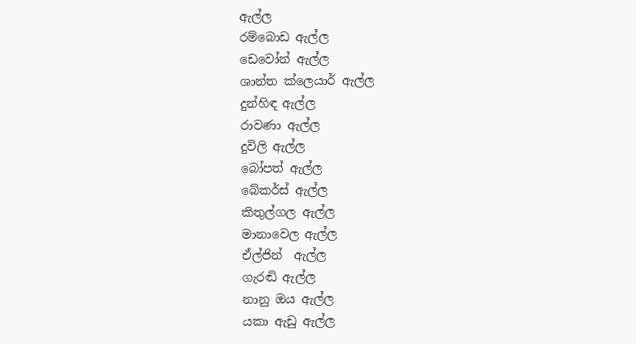ඇල්ල
රම්බොඩ ඇල්ල
ඩෙවෝන් ඇල්ල
ශාන්ත ක්ලෙයාර් ඇල්ල
දුන්හිඳ ඇල්ල
රාවණා ඇල්ල
දුවිලි ඇල්ල
බෝපත් ඇල්ල
බේකර්ස් ඇල්ල
කිතුල්ගල ඇල්ල
මානාවෙල ඇල්ල
ඒල්ජින්  ඇල්ල
ගැරඬි ඇල්ල
නානු ඔය ඇල්ල
යකා ඇඩු ඇල්ල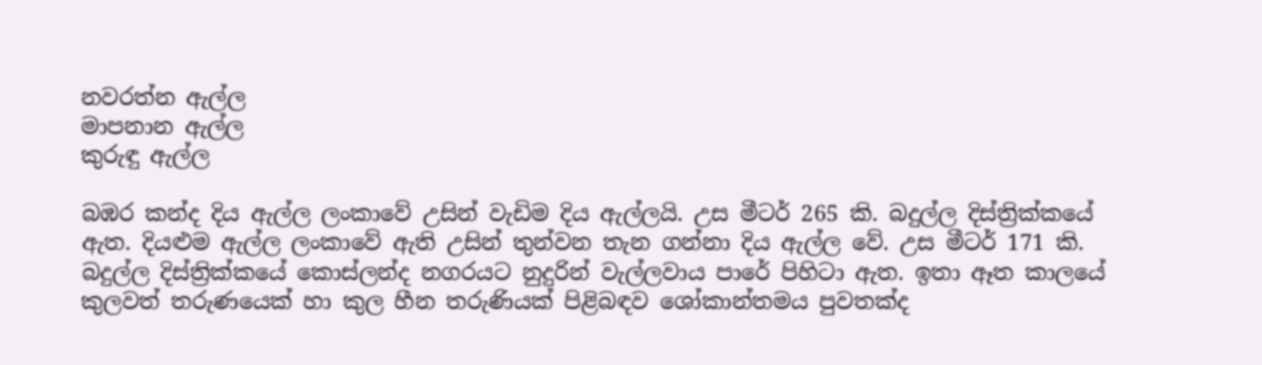නවරත්න ඇල්ල
මාපනාන ඇල්ල
කුරුඳු ඇල්ල

බඹර කන්ද දිය ඇල්ල ලංකාවේ උසින් වැඩිම දිය ඇල්ලයි. උස මීටර් 265 කි. බදුල්ල දිස්ත්‍රික්කයේ ඇත. දියළුම ඇල්ල ලංකාවේ ඇති උසින් තුන්වන තැන ගන්නා දිය ඇල්ල වේ. උස මීටර් 171 කි. බදුල්ල දිස්ත්‍රික්කයේ කොස්ලන්ද නගරයට නුදුරින් වැල්ලවාය පාරේ පිහිටා ඇත. ඉතා ඈත කාලයේ කුලවත් තරුණයෙක් හා කුල හීන තරුණියක් පිළිබඳව ශෝකාන්තමය පුවතක්ද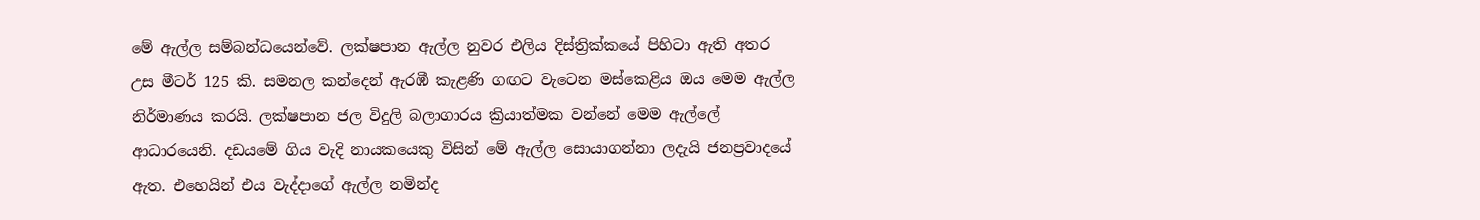මේ ඇල්ල සම්බන්ධයෙන්වේ. ලක්ෂපාන ඇල්ල නුවර එලිය දිස්ත්‍රික්කයේ පිහිටා ඇති අතර උස මීටර් 125 කි. සමනල කන්දෙන් ඇරඹී කැළණි ගඟට වැටෙන මස්කෙළිය ඔය මෙම ඇල්ල නිර්මාණය කරයි. ලක්ෂපාන ජල විදුලි බලාගාරය ක්‍රියාත්මක වන්නේ මෙම ඇල්ලේ ආධාරයෙනි. දඩයමේ ගිය වැදි නායකයෙකු විසින් මේ ඇල්ල සොයාගන්නා ලදැයි ජනප්‍රවාදයේ ඇත. එහෙයින් එය වැද්දාගේ ඇල්ල නමින්ද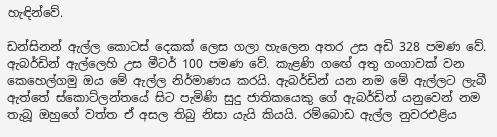හැඳින්වේ.

ඩන්සිනන් ඇල්ල කොටස් දෙකක් ලෙස ගලා හැලෙන අතර උස අඩි 328 පමණ වේ.  ඇබර්ඩින් ඇල්ලෙහි උස මීටර් 100 පමණ වේ. කැළණි ගඟේ අතු ගංගාවක් වන කෙහෙල්ගමු ඔය මේ ඇල්ල නිර්මාණය කරයි. ඇබර්ඩින් යන නම මේ ඇල්ලට ලැබී ඇත්තේ ස්කොට්ලන්තයේ සිට පැමිණි සුදු ජාතිකයෙකු ගේ ඇබර්ඩින් යනුවෙන් නම තැබූ ඔහුගේ වත්ත ඒ අසල තිබු නිසා යැයි කියයි. රම්බොඩ ඇල්ල නුවරඑළිය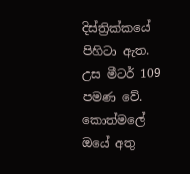දිස්ත්‍රික්කයේ පිහිටා ඇත. උස මීටර් 109 පමණ වේ. කොත්මලේ ඔයේ අතු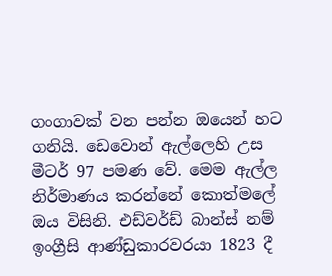ගංගාවක් වන පන්න ඔයෙන් හට ගනියි. ඩෙවොන් ඇල්ලෙහි උස මීටර් 97 පමණ වේ. මෙම ඇල්ල නිර්මාණය කරන්නේ කොත්මලේ ඔය විසිනි. එඩ්වර්ඩ් බාන්ස් නම් ඉංග්‍රීසි ආණ්ඩුකාරවරයා 1823 දී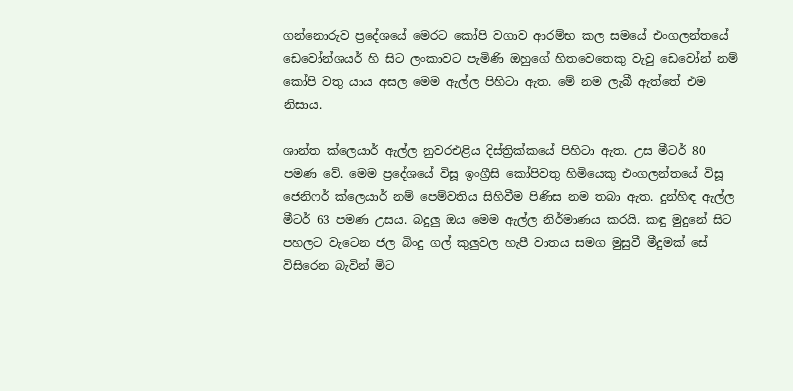ගන්නොරුව ප්‍රදේශයේ මෙරට කෝපි වගාව ආරම්භ කල සමයේ එංගලන්තයේ ඩෙවෝන්ශයර් හි සිට ලංකාවට පැමිණි ඔහුගේ හිතවෙතෙකු වැවු ඩෙවෝන් නම් කෝපි වතු යාය අසල මෙම ඇල්ල පිහිටා ඇත. මේ නම ලැබී ඇත්තේ එම නිසාය.

ශාන්ත ක්ලෙයාර් ඇල්ල නුවරඑළිය දිස්ත්‍රික්කයේ පිහිටා ඇත. උස මීටර් 80 පමණ වේ. මෙම ප්‍රදේශයේ විසූ ඉංග්‍රීසි කෝපිවතු හිමියෙකු එංගලන්තයේ විසූ ජෙනිෆර් ක්ලෙයාර් නම් පෙම්වතිය සිහිවීම පිණිස නම තබා ඇත. දුන්හිඳ ඇල්ල මීටර් 63 පමණ උසය. බදුලු ඔය මෙම ඇල්ල නිර්මාණය කරයි. කඳු මුදුනේ සිට පහලට වැටෙන ජල බිංදු ගල් කුලුවල හැපී වාතය සමග මුසුවී මීදුමක් සේ විසිරෙන බැවින් මිට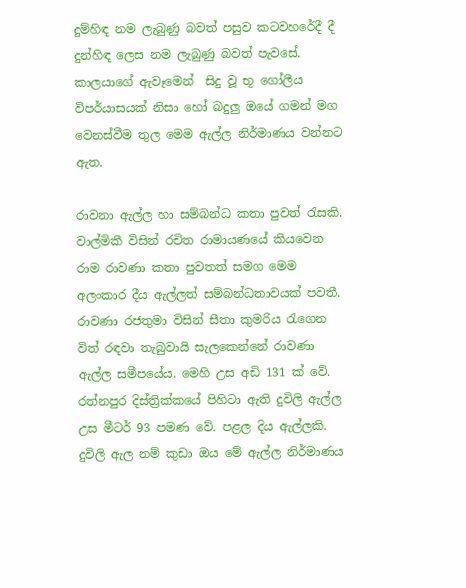දුම්හිඳ නම ලැබුණු බවත් පසුව කටවහරේදී දී දුන්හිඳ ලෙස නම ලැබුණු බවත් පැවසේ. කාලයාගේ ඇවෑමෙන්  සිදු වූ භූ ගෝලීය විපර්යාසයක් නිසා හෝ බදුලු ඔයේ ගමන් මග වෙනස්වීම තුල මෙම ඇල්ල නිර්මාණය වන්නට ඇත.

රාවනා ඇල්ල හා සම්බන්ධ කතා පුවත් රැසකි. වාල්මිකී විසින් රචිත රාමායණයේ කියවෙන රාම රාවණා කතා පුවතත් සමග මෙම අලංකාර දීය ඇල්ලත් සම්බන්ධතාවයක් පවතී. රාවණා රජතුමා විසින් සීතා කුමරිය රැගෙන විත් රඳවා තැබුවායි සැලකෙන්නේ රාවණා ඇල්ල සමීපයේය. මෙහි උස අඩි 131 ක් වේ. රත්නපුර දිස්ත්‍රික්කයේ පිහිටා ඇති දුවිලි ඇල්ල උස මීටර් 93 පමණ වේ. පළල දිය ඇල්ලකි. දුවිලි ඇල නම් කුඩා ඔය මේ ඇල්ල නිර්මාණය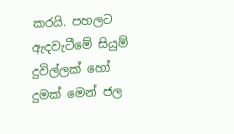කරයි. පහලට ඇදවැටීමේ සියුම් දුවිල්ලක් හෝ දුමක් මෙන් ජල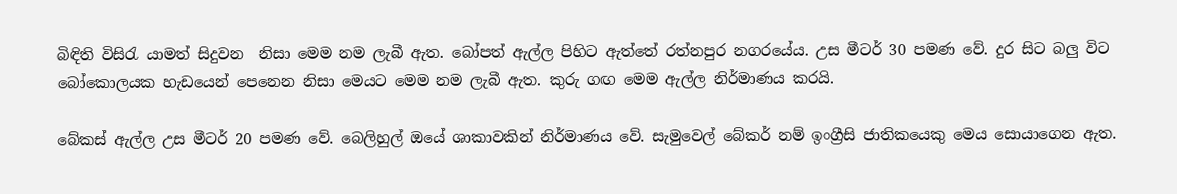බිඳිති විසිරැ යාමත් සිදුවන  නිසා මෙම නම ලැබී ඇත. බෝපත් ඇල්ල පිහිට ඇත්තේ රත්නපුර නගරයේය. උස මීටර් 30 පමණ වේ. දුර සිට බලු විට බෝකොලයක හැඩයෙන් පෙනෙන නිසා මෙයට මෙම නම ලැබී ඇත. කුරු ගඟ මෙම ඇල්ල නිර්මාණය කරයි.

බේකස් ඇල්ල උස මීටර් 20 පමණ වේ. බෙලිහුල් ඔයේ ශාකාවකින් නිර්මාණය වේ. සැමුවෙල් බේකර් නම් ඉංග්‍රීසි ජාතිකයෙකු මෙය සොයාගෙන ඇත.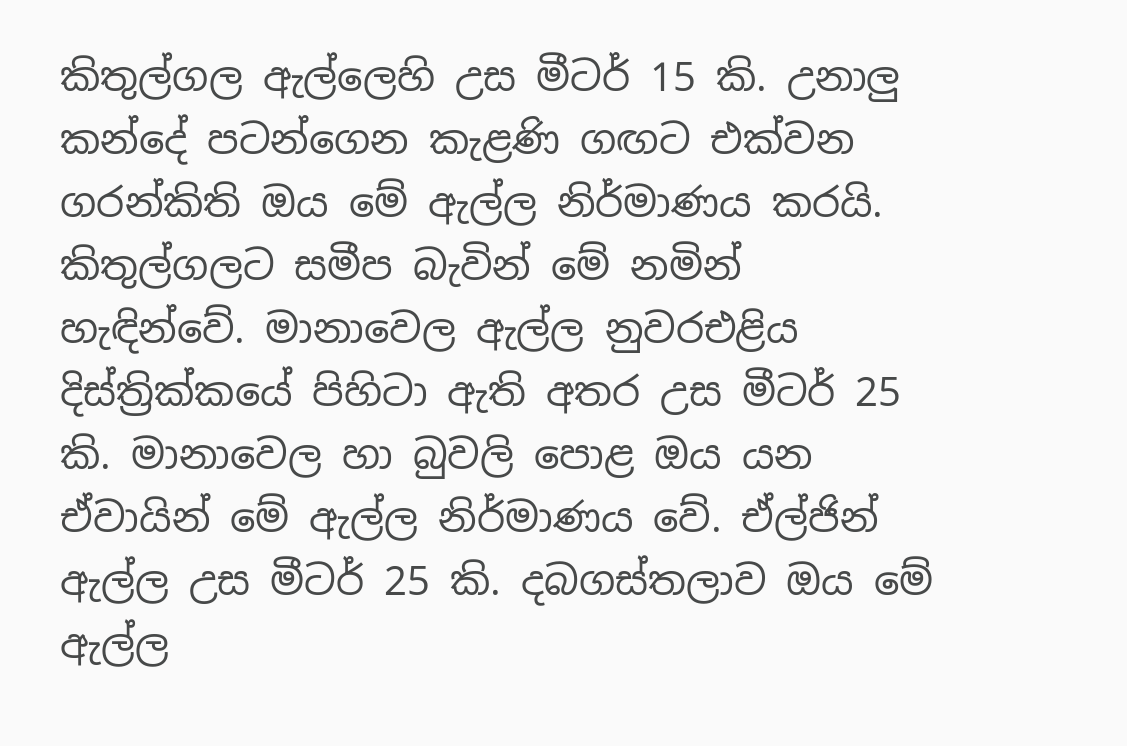කිතුල්ගල ඇල්ලෙහි උස මීටර් 15 කි. උනාලු කන්දේ පටන්ගෙන කැළණි ගඟට එක්වන ගරන්කිති ඔය මේ ඇල්ල නිර්මාණය කරයි. කිතුල්ගලට සමීප බැවින් මේ නමින් හැඳින්වේ. මානාවෙල ඇල්ල නුවරඑළිය දිස්ත්‍රික්කයේ පිහිටා ඇති අතර උස මීටර් 25 කි. මානාවෙල හා බුවලි පොළ ඔය යන ඒවායින් මේ ඇල්ල නිර්මාණය වේ. ඒල්ජින් ඇල්ල උස මීටර් 25 කි. දබගස්තලාව ඔය මේ ඇල්ල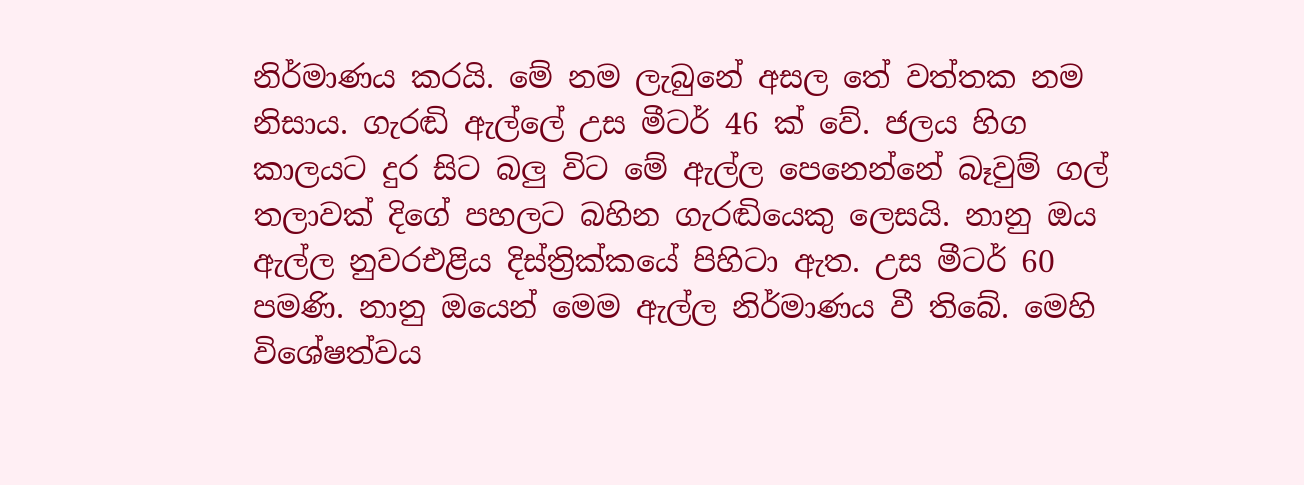නිර්මාණය කරයි. මේ නම ලැබුනේ අසල තේ වත්තක නම නිසාය. ගැරඬි ඇල්ලේ උස මීටර් 46 ක් වේ. ජලය හිග කාලයට දුර සිට බලු විට මේ ඇල්ල පෙනෙන්නේ බෑවුම් ගල් තලාවක් දිගේ පහලට බහින ගැරඬියෙකු ලෙසයි. නානු ඔය ඇල්ල නුවරඑළිය දිස්ත්‍රික්කයේ පිහිටා ඇත. උස මීටර් 60 පමණි. නානු ඔයෙන් මෙම ඇල්ල නිර්මාණය වී තිබේ. මෙහි විශේෂත්වය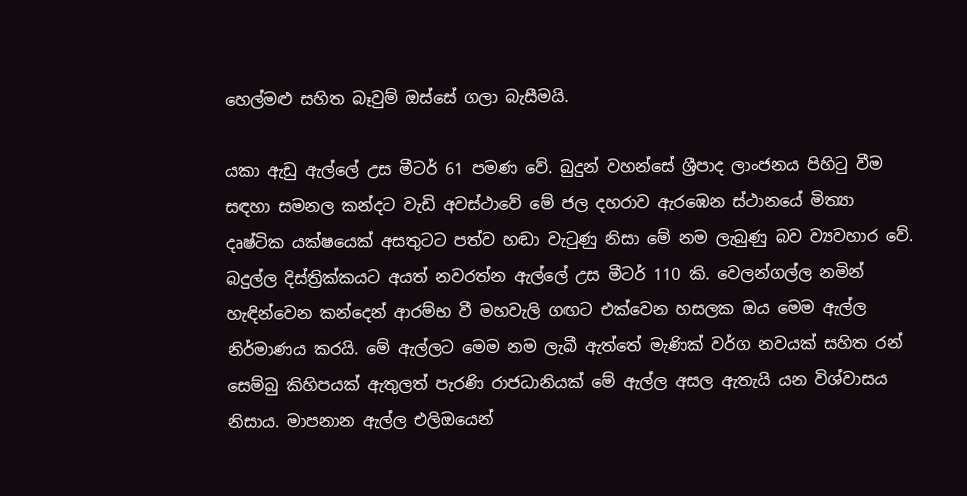හෙල්මළු සහිත බෑවුම් ඔස්සේ ගලා බැසීමයි.

යකා ඇඩු ඇල්ලේ උස මීටර් 61 පමණ වේ. බුදුන් වහන්සේ ශ්‍රීපාද ලාංජනය පිහිටු වීම සඳහා සමනල කන්දට වැඩි අවස්ථාවේ මේ ජල දහරාව ඇරඹෙන ස්ථානයේ මිත්‍යා දෘෂ්ටික යක්ෂයෙක් අසතුටට පත්ව හඬා වැටුණු නිසා මේ නම ලැබුණු බව ව්‍යවහාර වේ. බදුල්ල දිස්ත්‍රික්කයට අයත් නවරත්න ඇල්ලේ උස මීටර් 110 කි. වෙලන්ගල්ල නමින් හැඳින්වෙන කන්දෙන් ආරම්භ වී මහවැලි ගඟට එක්වෙන හසලක ඔය මෙම ඇල්ල නිර්මාණය කරයි. මේ ඇල්ලට මෙම නම ලැබී ඇත්තේ මැණික් වර්ග නවයක් සහිත රන් සෙම්බු කිහිපයක් ඇතුලත් පැරණි රාජධානියක් මේ ඇල්ල අසල ඇතැයි යන විශ්වාසය නිසාය. මාපනාන ඇල්ල එලිඔයෙන්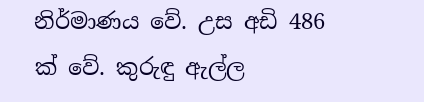නිර්මාණය වේ. උස අඩි 486 ක් වේ. කුරුඳු ඇල්ල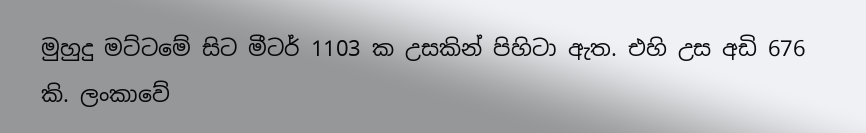මුහුදු මට්ටමේ සිට මීටර් 1103 ක උසකින් පිහිටා ඇත. එහි උස අඩි 676 කි. ලංකාවේ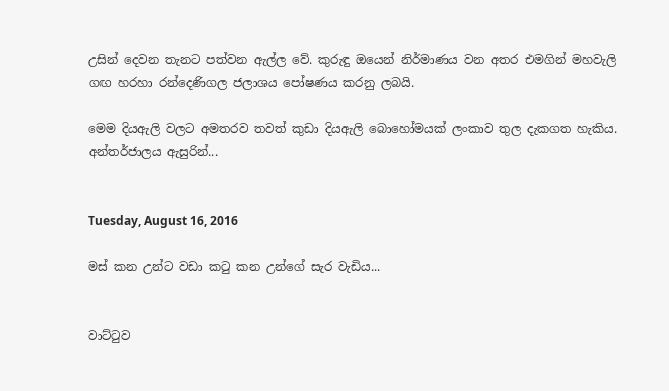උසින් දෙවන තැනට පත්වන ඇල්ල වේ. කුරුඳු ඔයෙන් නිර්මාණය වන අතර එමගින් මහවැලි ගඟ හරහා රන්දෙණිගල ජලාශය පෝෂණය කරනු ලබයි.

මෙම දියඇලි වලට අමතරව තවත් කුඩා දියඇලි බොහෝමයක් ලංකාව තුල දැකගත හැකිය.
අන්තර්ජාලය ඇසුරින්...


Tuesday, August 16, 2016

මස් කන උන්ට වඩා කටු කන උන්ගේ සැර වැඩිය...


වාට්ටුව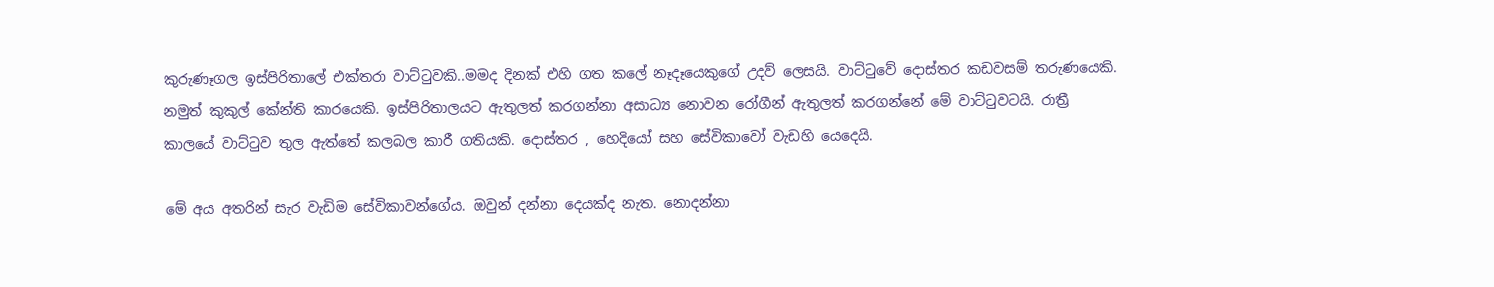කුරුණෑගල ඉස්පිරිතාලේ එක්තරා වාට්ටුවකි..මමද දිනක් එහි ගත කලේ නෑදෑයෙකුගේ උදව් ලෙසයි. වාට්ටුවේ දොස්තර කඩවසම් තරුණයෙකි. නමුත් කුකුල් කේන්ති කාරයෙකි. ඉස්පිරිතාලයට ඇතුලත් කරගන්නා අසාධ්‍ය නොවන රෝගීන් ඇතුලත් කරගන්නේ මේ වාට්ටුවටයි. රාත්‍රී කාලයේ වාට්ටුව තුල ඇත්තේ කලබල කාරී ගතියකි. දොස්තර , හෙදියෝ සහ සේවිකාවෝ වැඩහි යෙදෙයි.

මේ අය අතරින් සැර වැඩිම සේවිකාවන්ගේය. ඔවුන් දන්නා දෙයක්ද නැත. නොදන්නා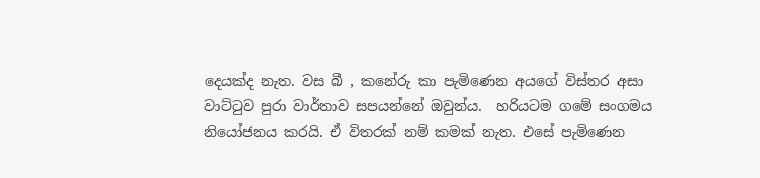දෙයක්ද නැත. වස බී , කනේරු කා පැමිණෙන අයගේ විස්තර අසා වාට්ටුව පුරා වාර්තාව සපයන්නේ ඔවුන්ය.  හරියටම ගමේ සංගමය නියෝජනය කරයි. ඒ විතරක් නම් කමක් නැත. එසේ පැමිණෙන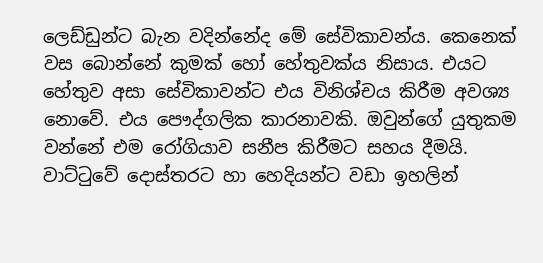ලෙඩ්ඩුන්ට බැන වදින්නේද මේ සේවිකාවන්ය. කෙනෙක් වස බොන්නේ කුමක් හෝ හේතුවක්ය නිසාය. එයට හේතුව අසා සේවිකාවන්ට එය විනිශ්චය කිරීම අවශ්‍ය නොවේ. එය පෞද්ගලික කාරනාවකි. ඔවුන්ගේ යුතුකම වන්නේ එම රෝගියාව සනීප කිරීමට සහය දීමයි. වාට්ටුවේ දොස්තරට හා හෙදියන්ට වඩා ඉහලින්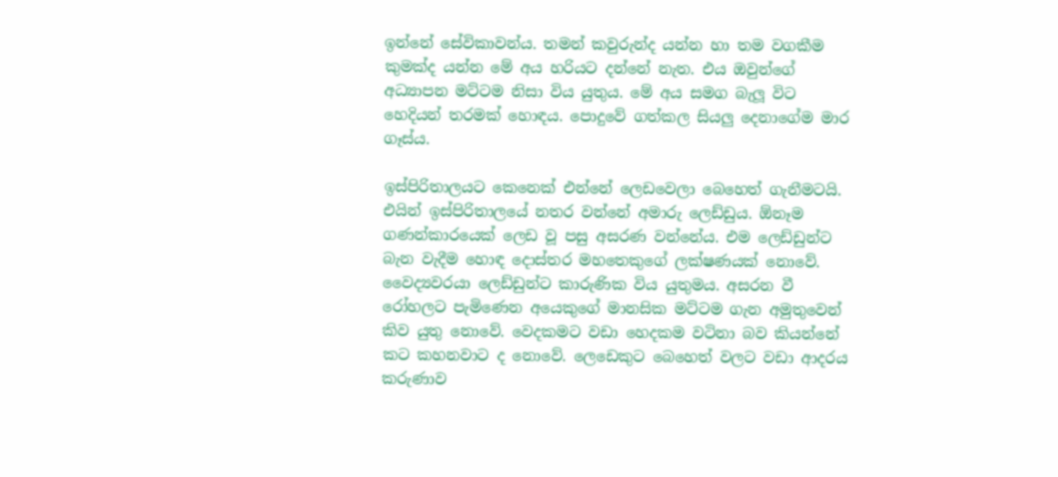ඉන්නේ සේවිකාවන්ය. තමන් කවුරුන්ද යන්න හා තම වගකීම කුමක්ද යන්න මේ අය හරියට දන්නේ නැත. එය ඔවුන්ගේ අධ්‍යාපන මට්ටම නිසා විය යුතුය. මේ අය සමග බැලූ විට හෙදියන් තරමක් හොඳය. පොදුවේ ගත්කල සියලු දෙනාගේම මාර ගෑස්ය.

ඉස්පිරිතාලයට කෙනෙක් එන්නේ ලෙඩවෙලා බෙහෙත් ගැනීමටයි. එයින් ඉස්පිරිතාලයේ නතර වන්නේ අමාරු ලෙඩ්ඩුය. ඕනෑම ගණන්කාරයෙක් ලෙඩ වූ පසු අසරණ වන්නේය. එම ලෙඩ්ඩුන්ට බැන වැදීම හොඳ දොස්තර මහතෙකුගේ ලක්ෂණයක් නොවේ. වෛද්‍යවරයා ලෙඩ්ඩුන්ට කාරුණික විය යුතුමය. අසරන වී රෝහලට පැමිණෙන අයෙකුගේ මානසික මට්ටම ගැන අමුතුවෙන් කිව යුතු නොවේ. වෙදකමට වඩා හෙදකම වටිනා බව කියන්නේ කට කහනවාට ද නොවේ. ලෙඩෙකුට බෙහෙත් වලට වඩා ආදරය කරුණාව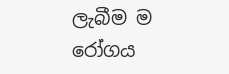ලැබීම ම රෝගය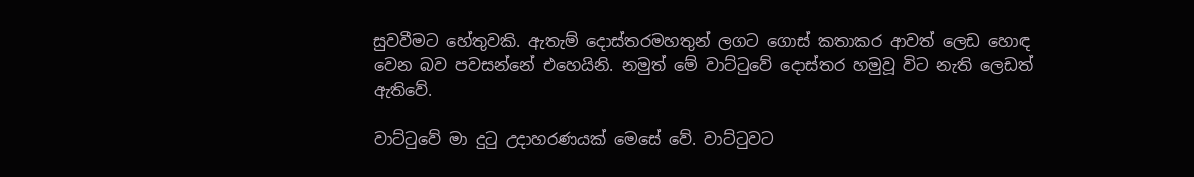සුවවීමට හේතුවකි. ඇතැම් දොස්තරමහතුන් ලගට ගොස් කතාකර ආවත් ලෙඩ හොඳ වෙන බව පවසන්නේ එහෙයිනි. නමුත් මේ වාට්ටුවේ දොස්තර හමුවූ විට නැති ලෙඩත් ඇතිවේ.

වාට්ටුවේ මා දුටු උදාහරණයක් මෙසේ වේ. වාට්ටුවට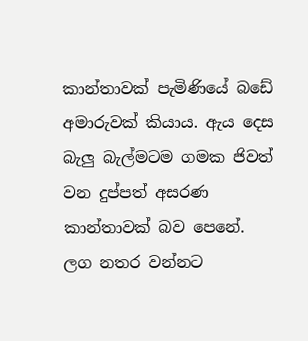කාන්තාවක් පැමිණියේ බඩේ අමාරුවක් කියාය. ඇය දෙස බැලු බැල්මටම ගමක ජිවත් වන දුප්පත් අසරණ කාන්තාවක් බව පෙනේ. ලග නතර වන්නට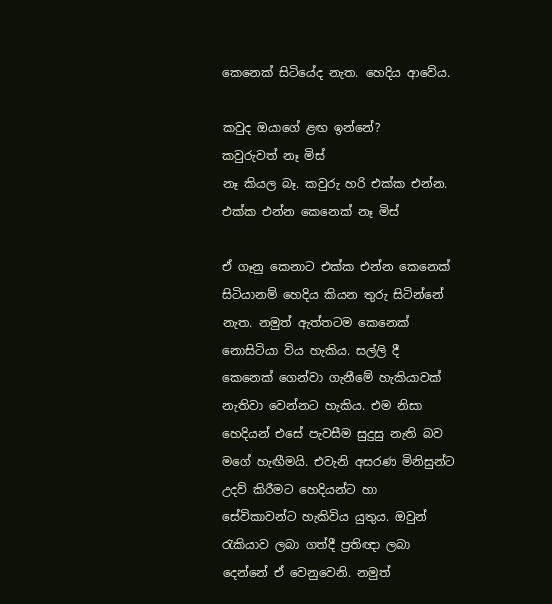කෙනෙක් සිටියේද නැත. හෙදිය ආවේය.

කවුද ඔයාගේ ළඟ ඉන්නේ?
කවුරුවත් නෑ මිස්
නෑ කියල බෑ. කවුරු හරි එක්ක එන්න.
එක්ක එන්න කෙනෙක් නෑ මිස්

ඒ ගෑනු කෙනාට එක්ක එන්න කෙනෙක් සිටියානම් හෙදිය කියන තුරු සිටින්නේ නැත. නමුත් ඇත්තටම කෙනෙක් නොසිටියා විය හැකිය. සල්ලි දී කෙනෙක් ගෙන්වා ගැනීමේ හැකියාවක් නැතිවා වෙන්නට හැකිය. එම නිසා හෙදියන් එසේ පැවසීම සුදුසු නැති බව මගේ හැඟීමයි. එවැනි අසරණ මිනිසුන්ට උදව් කිරීමට හෙදියන්ට හා සේවිකාවන්ට හැකිවිය යුතුය. ඔවුන් රැකියාව ලබා ගත්දී ප්‍රතිඥා ලබා දෙන්නේ ඒ වෙනුවෙනි. නමුත්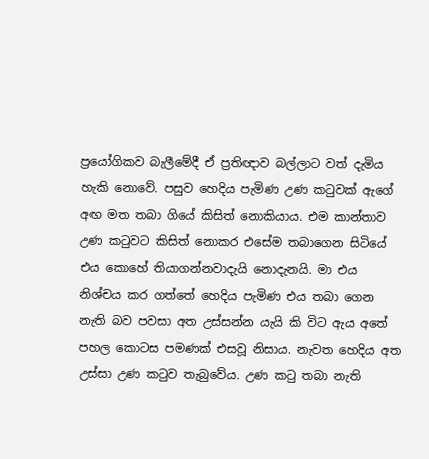ප්‍රයෝගිකව බැලීමේදී ඒ ප්‍රතිඥාව බල්ලාට වත් දැමිය හැකි නොවේ. පසුව හෙදිය පැමිණ උණ කටුවක් ඇගේ අඟ මත තබා ගියේ කිසිත් නොකියාය. එම කාන්තාව උණ කටුවට කිසිත් නොකර එසේම තබාගෙන සිටියේ එය කොහේ තියාගන්නවාදැයි නොදැනයි. මා එය නිශ්චය කර ගත්තේ හෙදිය පැමිණ එය තබා ගෙන නැති බව පවසා අත උස්සන්න යැයි කි විට ඇය අතේ පහල කොටස පමණක් එසවූ නිසාය. නැවත හෙදිය අත උස්සා උණ කටුව තැබුවේය. උණ කටු තබා නැති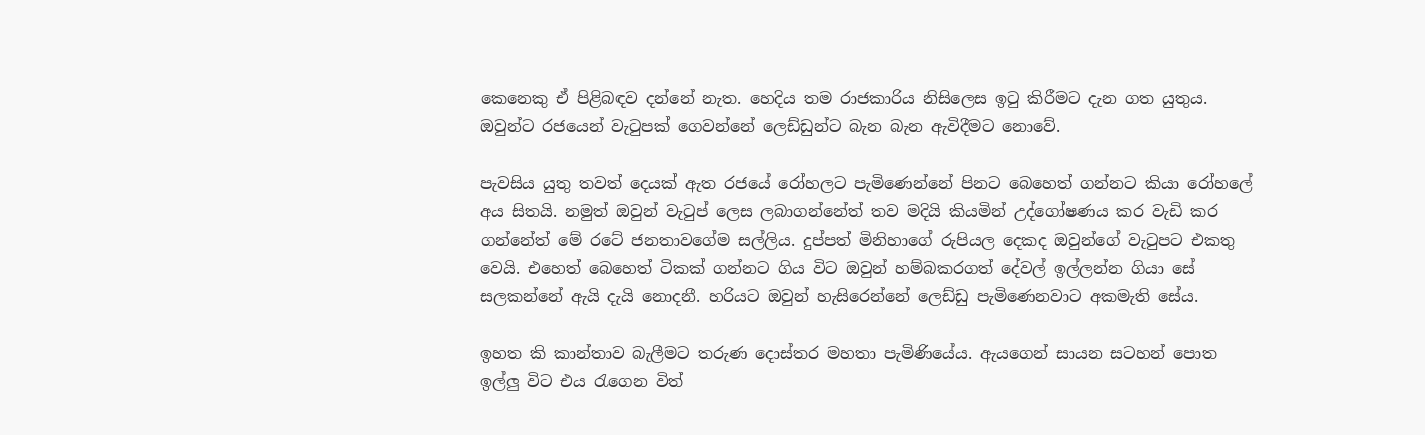කෙනෙකු ඒ පිළිබඳව දන්නේ නැත. හෙදිය තම රාජකාරිය නිසිලෙස ඉටු කිරීමට දැන ගත යුතුය. ඔවුන්ට රජයෙන් වැටුපක් ගෙවන්නේ ලෙඩ්ඩුන්ට බැන බැන ඇවිදීමට නොවේ.

පැවසිය යුතු තවත් දෙයක් ඇත රජයේ රෝහලට පැමිණෙන්නේ පිනට බෙහෙත් ගන්නට කියා රෝහලේ අය සිතයි. නමුත් ඔවුන් වැටුප් ලෙස ලබාගන්නේත් තව මදියි කියමින් උද්ගෝෂණය කර වැඩි කර ගන්නේත් මේ රටේ ජනතාවගේම සල්ලිය. දුප්පත් මිනිහාගේ රුපියල දෙකද ඔවුන්ගේ වැටුපට එකතු වෙයි. එහෙත් බෙහෙත් ටිකක් ගන්නට ගිය විට ඔවුන් හම්බකරගත් දේවල් ඉල්ලන්න ගියා සේ සලකන්නේ ඇයි දැයි නොදනී. හරියට ඔවුන් හැසිරෙන්නේ ලෙඩ්ඩු පැමිණෙනවාට අකමැති සේය.

ඉහත කි කාන්තාව බැලීමට තරුණ දොස්තර මහතා පැමිණියේය. ඇයගෙන් සායන සටහන් පොත ඉල්ලු විට එය රැගෙන විත්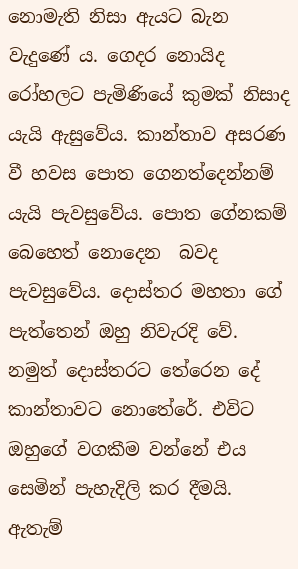නොමැති නිසා ඇයට බැන වැදුණේ ය. ගෙදර නොයිද රෝහලට පැමිණියේ කුමක් නිසාද යැයි ඇසුවේය. කාන්තාව අසරණ වී හවස පොත ගෙනත්දෙන්නම් යැයි පැවසුවේය. පොත ගේනකම් බෙහෙත් නොදෙන  බවද පැවසුවේය. දොස්තර මහතා ගේ පැත්තෙන් ඔහු නිවැරදි වේ. නමුත් දොස්තරට තේරෙන දේ කාන්තාවට නොතේරේ. එවිට ඔහුගේ වගකීම වන්නේ එය සෙමින් පැහැදිලි කර දීමයි. ඇතැම්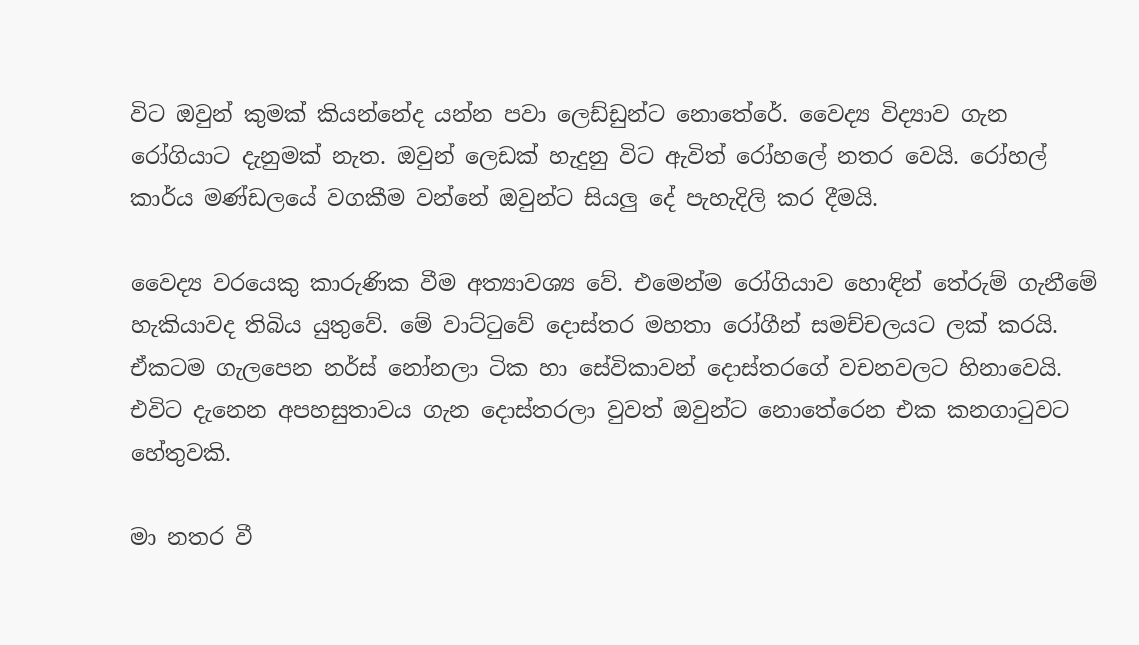විට ඔවුන් කුමක් කියන්නේද යන්න පවා ලෙඩ්ඩුන්ට නොතේරේ. වෛද්‍ය විද්‍යාව ගැන රෝගියාට දැනුමක් නැත. ඔවුන් ලෙඩක් හැදුනු විට ඇවිත් රෝහලේ නතර වෙයි. රෝහල් කාර්ය මණ්ඩලයේ වගකීම වන්නේ ඔවුන්ට සියලු දේ පැහැදිලි කර දීමයි.

වෛද්‍ය වරයෙකු කාරුණික වීම අත්‍යාවශ්‍ය වේ. එමෙන්ම රෝගියාව හොඳින් තේරුම් ගැනීමේ හැකියාවද තිබිය යුතුවේ. මේ වාට්ටුවේ දොස්තර මහතා රෝගීන් සමච්චලයට ලක් කරයි. ඒකටම ගැලපෙන නර්ස් නෝනලා ටික හා සේවිකාවන් දොස්තරගේ වචනවලට හිනාවෙයි. එවිට දැනෙන අපහසුතාවය ගැන දොස්තරලා වුවත් ඔවුන්ට නොතේරෙන එක කනගාටුවට හේතුවකි.

මා නතර වී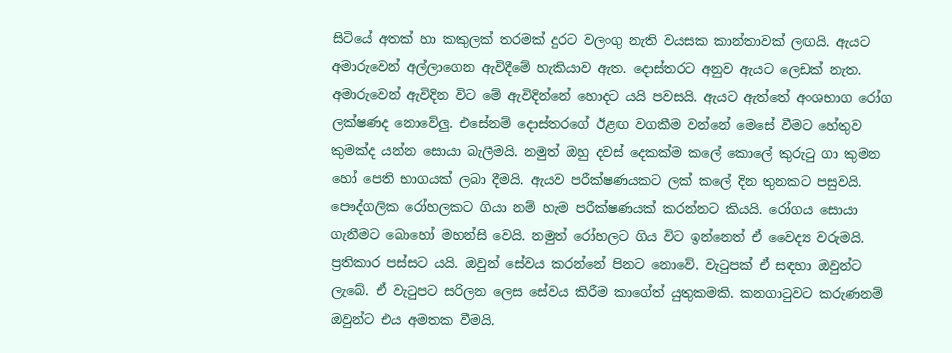සිටියේ අතක් හා කකුලක් තරමක් දුරට වලංගු නැති වයසක කාන්තාවක් ලඟයි. ඇයට අමාරුවෙන් අල්ලාගෙන ඇවිදීමේ හැකියාව ඇත. දොස්තරට අනුව ඇයට ලෙඩක් නැත. අමාරුවෙන් ඇවිදින විට මේ ඇවිදින්නේ හොදට යයි පවසයි. ඇයට ඇත්තේ අංශභාග රෝග ලක්ෂණද නොවේලු. එසේනම් දොස්තරගේ ඊළඟ වගකීම වන්නේ මෙසේ වීමට හේතුව කුමක්ද යන්න සොයා බැලීමයි. නමුත් ඔහු දවස් දෙකක්ම කලේ කොලේ කුරුටු ගා කුමන හෝ පෙති භාගයක් ලබා දීමයි. ඇයව පරීක්ෂණයකට ලක් කලේ දින තුනකට පසුවයි. පෞද්ගලික රෝහලකට ගියා නම් හැම පරීක්ෂණයක් කරන්නට කියයි. රෝගය සොයා ගැනීමට බොහෝ මහන්සි වෙයි. නමුත් රෝහලට ගිය විට ඉන්නෙත් ඒ වෛද්‍ය වරුමයි. ප්‍රතිකාර පස්සට යයි. ඔවුන් සේවය කරන්නේ පිනට නොවේ. වැටුපක් ඒ සඳහා ඔවුන්ට ලැබේ. ඒ වැටුපට සරිලන ලෙස සේවය කිරීම කාගේත් යුතුකමකි. කනගාටුවට කරුණනම් ඔවුන්ට එය අමතක වීමයි.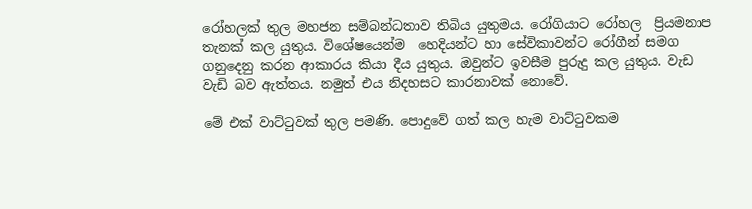රෝහලක් තුල මහජන සම්බන්ධතාව තිබිය යුතුමය. රෝගියාට රෝහල  ප්‍රියමනාප තැනක් කල යුතුය. විශේෂයෙන්ම  හෙදියන්ට හා සේවිකාවන්ට රෝගීන් සමග ගනුදෙනු කරන ආකාරය කියා දීය යුතුය. ඔවුන්ට ඉවසීම පුරුදු කල යුතුය. වැඩ වැඩි බව ඇත්තය. නමුත් එය නිදහසට කාරනාවක් නොවේ.

මේ එක් වාට්ටුවක් තුල පමණි. පොදුවේ ගත් කල හැම වාට්ටුවකම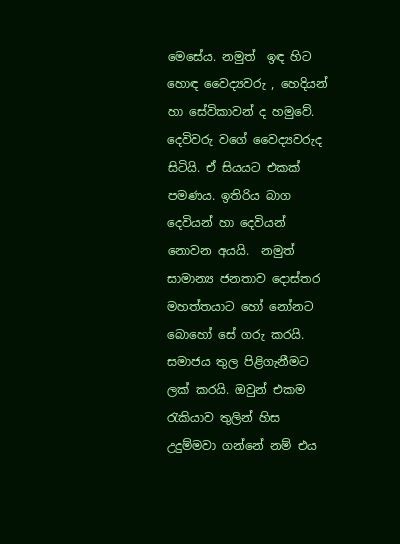මෙසේය. නමුත්  ඉඳ හිට හොඳ වෛද්‍යවරු , හෙදියන්  හා සේවිකාවන් ද හමුවේ. දෙවිවරු වගේ වෛද්‍යවරුද සිටියි. ඒ සියයට එකක් පමණය. ඉතිරිය බාග දෙවියන් හා දෙවියන් නොවන අයයි.  නමුත් සාමාන්‍ය ජනතාව දොස්තර මහත්තයාට හෝ නෝනට බොහෝ සේ ගරු කරයි. සමාජය තුල පිළිගැනීමට ලක් කරයි. ඔවුන් එකම රැකියාව තුලින් හිස උදුම්මවා ගන්නේ නම් එය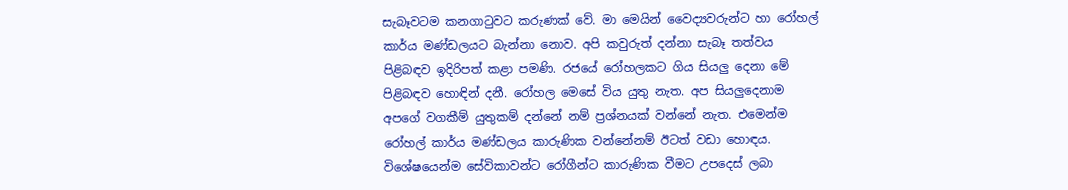සැබෑවටම කනගාටුවට කරුණක් වේ. මා මෙයින් වෛද්‍යවරුන්ට හා රෝහල් කාර්ය මණ්ඩලයට බැන්නා නොව. අපි කවුරුත් දන්නා සැබෑ තත්වය  පිළිබඳව ඉදිරිපත් කළා පමණි. රජයේ රෝහලකට ගිය සියලු දෙනා මේ පිළිබඳව හොඳින් දනී. රෝහල මෙසේ විය යුතු නැත. අප සියලුදෙනාම අපගේ වගකීම් යුතුකම් දන්නේ නම් ප්‍රශ්නයක් වන්නේ නැත. එමෙන්ම රෝහල් කාර්ය මණ්ඩලය කාරුණික වන්නේනම් ඊටත් වඩා හොඳය. විශේෂයෙන්ම සේවිකාවන්ට රෝගීන්ට කාරුණික වීමට උපදෙස් ලබා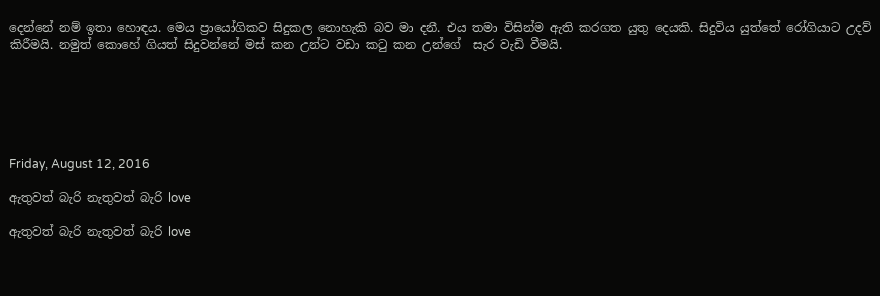දෙන්නේ නම් ඉතා හොඳය. මෙය ප්‍රායෝගිකව සිදුකල නොහැකි බව මා දනී. එය තමා විසින්ම ඇති කරගත යුතු දෙයකි. සිදුවිය යුත්තේ රෝගියාට උදව් කිරීමයි. නමුත් කොහේ ගියත් සිදුවන්නේ මස් කන උන්ට වඩා කටු කන උන්ගේ  සැර වැඩි වීමයි.






Friday, August 12, 2016

ඇතුවත් බැරි නැතුවත් බැරි love

ඇතුවත් බැරි නැතුවත් බැරි love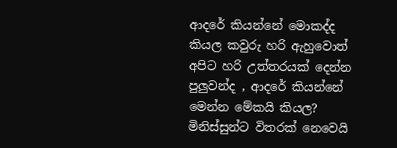ආදරේ කියන්නේ මොකද්ද කියල කවුරු හරි ඇහුවොත් අපිට හරි උත්තරයක් දෙන්න පුලුවන්ද , ආදරේ කියන්නේ මෙන්න මේකයි කියල? මිනිස්සුන්ට විතරක් නෙවෙයි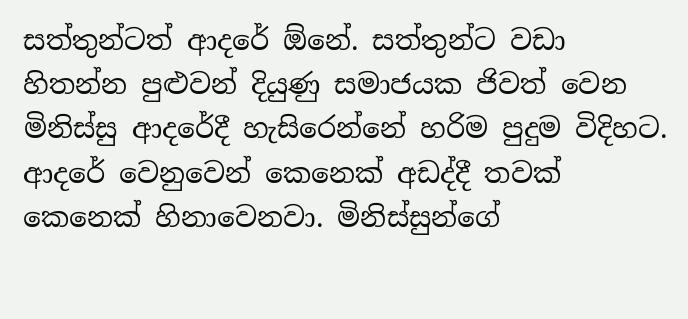සත්තුන්ටත් ආදරේ ඕනේ. සත්තුන්ට වඩා හිතන්න පුළුවන් දියුණු සමාජයක ජිවත් වෙන මිනිස්සු ආදරේදී හැසිරෙන්නේ හරිම පුදුම විදිහට. ආදරේ වෙනුවෙන් කෙනෙක් අඩද්දී තවක් කෙනෙක් හිනාවෙනවා. මිනිස්සුන්ගේ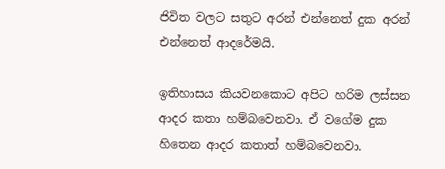ජිවිත වලට සතුට අරන් එන්නෙත් දුක අරන් එන්නෙත් ආදරේමයි.

ඉතිහාසය කියවනකොට අපිට හරිම ලස්සන ආදර කතා හම්බවෙනවා. ඒ වගේම දුක හිතෙන ආදර කතාත් හම්බවෙනවා.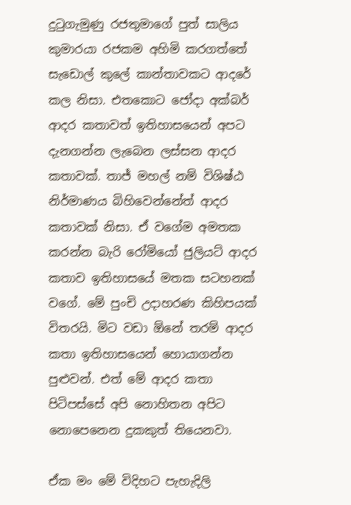දුටුගැමුණු රජතුමාගේ පුත් සාලිය කුමාරයා රජකම අහිමි කරගත්තේ සැඩොල් කුලේ කාන්තාවකට ආදරේ කල නිසා. එතකොට ජෝදා අක්බර් ආදර කතාවත් ඉතිහාසයෙන් අපට දැනගන්න ලැබෙන ලස්සන ආදර කතාවක්. තාජ් මහල් නම් විශිෂ්ඨ නිර්මාණය බිහිවෙන්නේත් ආදර කතාවක් නිසා. ඒ වගේම අමතක කරන්න බැරි රෝමියෝ ජුලියට් ආදර කතාව ඉතිහාසයේ මතක සටහනක් වගේ. මේ පුංචි උදාහරණ කිහිපයක් විතරයි. මිට වඩා ඕනේ තරම් ආදර කතා ඉතිහාසයෙන් හොයාගන්න පුළුවන්. එත් මේ ආදර කතා පිටිපස්සේ අපි නොහිතන අපිට නොපෙනෙන දුකකුත් තියෙනවා.

ඒක මං මේ විදිහට පැහැදිලි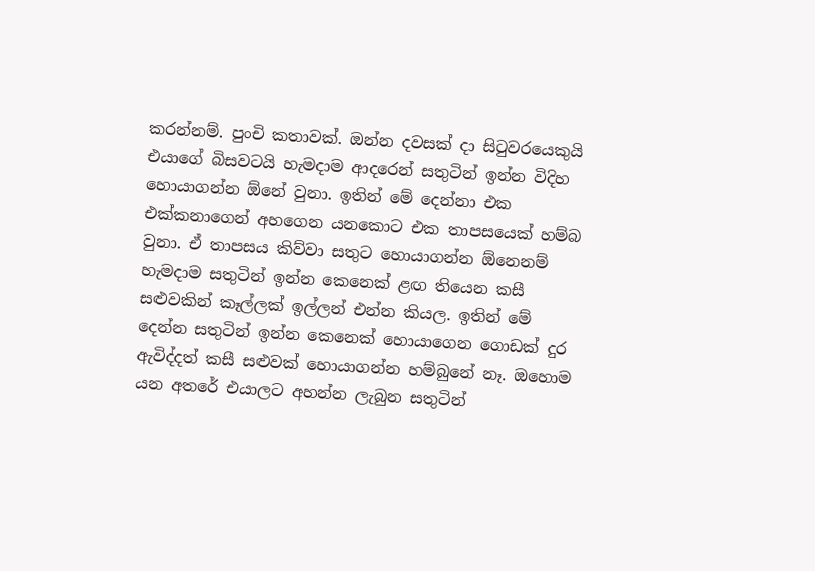කරන්නම්. පුංචි කතාවක්. ඔන්න දවසක් දා සිටුවරයෙකුයි එයාගේ බිසවටයි හැමදාම ආදරෙන් සතුටින් ඉන්න විදිහ හොයාගන්න ඕනේ වුනා. ඉතින් මේ දෙන්නා එක එක්කනාගෙන් අහගෙන යනකොට එක තාපසයෙක් හම්බ වුනා. ඒ තාපසය කිව්වා සතුට හොයාගන්න ඕනෙනම් හැමදාම සතුටින් ඉන්න කෙනෙක් ළඟ තියෙන කසී සළුවකින් කෑල්ලක් ඉල්ලන් එන්න කියල. ඉතින් මේ දෙන්න සතුටින් ඉන්න කෙනෙක් හොයාගෙන ගොඩක් දුර ඇවිද්දත් කසී සළුවක් හොයාගන්න හම්බුනේ නෑ. ඔහොම යන අතරේ එයාලට අහන්න ලැබුන සතුටින්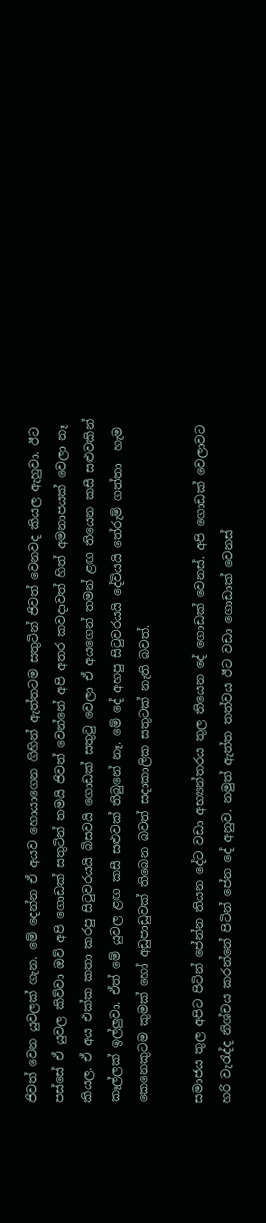ජිවත් වෙන යුවලක් ගැන. මේ දෙන්න ඒ අයව හොයාගෙන ගිහින් ඇත්තටම සතුටින් ජිවත් වෙනවද කියල ඇහුවා. ඊට පස්සේ ඒ යුවල කිව්වා ඔව් අපි ගොඩක් සතුටින් තමයි ජිවත් වෙන්නේ අපි අතර කවදාවත් හිත් අමනාපයක් වෙලා නෑ කියල. ඒ අය එක්ක කතා කරපු සිටුවරයයි බිසවයි ගොඩක් සතුටු වෙලා ඒ අයගෙන් තමන් ළඟ තියෙන කසී සළුවකින් කෑල්ලක් ඉල්ලුවා. ඒත් මේ යුවල ළඟ කසී සළුවක් තිබුනේ නෑ. මේ දේ අහපු සිටුවරයයි දේවියයි තේරුම් ගත්තා  හැම කෙනෙකුටම කුමක් හෝ අඩුපාඩුවක් තිබෙන බවත් සදාකාලික සතුටක් නැති බවත්.

සමාජය තුල අපිට පිටින් පේන්න තියන දේට වඩා අභ්‍යන්තරය තුල තියෙන දේ ගොඩක් වෙනස්. අපි ගොඩක් වෙලාවට හරි වැරැද්ද නිශ්චය කරන්නේ පිටින් පේන දේ අනුව. නමුත් ඇත්ත තත්වය ඊට වඩා ගොඩාක් වෙනස්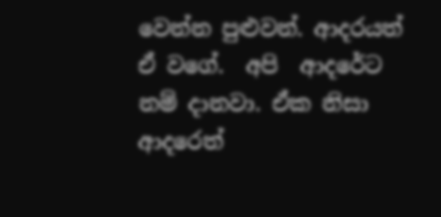වෙන්න පුළුවන්. ආදරයත් ඒ වගේ.  අපි  ආදරේට නම් දානවා. ඒක නිසා ආදරෙත්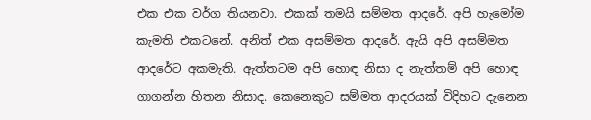එක එක වර්ග තියනවා. එකක් තමයි සම්මත ආදරේ. අපි හැමෝම කැමති එකටනේ. අනිත් එක අසම්මත ආදරේ. ඇයි අපි අසම්මත ආදරේට අකමැති. ඇත්තටම අපි හොඳ නිසා ද නැත්තම් අපි හොඳ ගාගන්න හිතන නිසාද. කෙනෙකුට සම්මත ආදරයක් විදිහට දැනෙන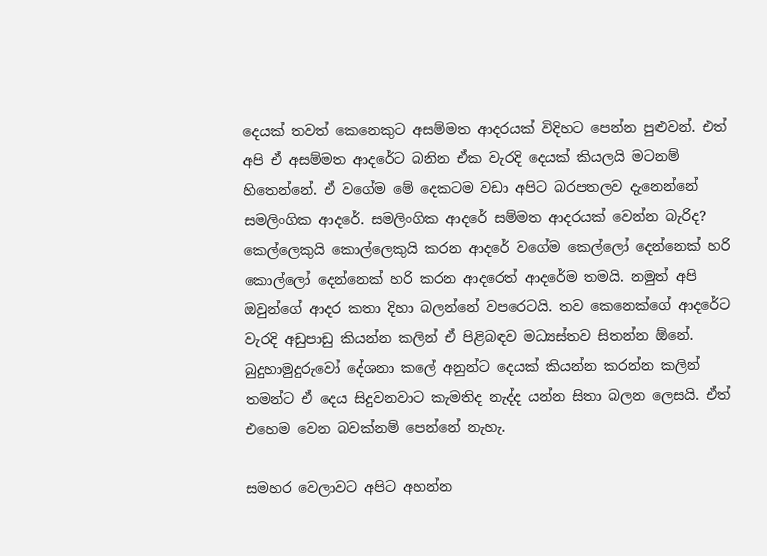දෙයක් තවත් කෙනෙකුට අසම්මත ආදරයක් විදිහට පෙන්න පුළුවන්. එත් අපි ඒ අසම්මත ආදරේට බනින ඒක වැරදි දෙයක් කියලයි මටනම් හිතෙන්නේ. ඒ වගේම මේ දෙකටම වඩා අපිට බරපතලව දැනෙන්නේ සමලිංගික ආදරේ. සමලිංගික ආදරේ සම්මත ආදරයක් වෙන්න බැරිද? කෙල්ලෙකුයි කොල්ලෙකුයි කරන ආදරේ වගේම කෙල්ලෝ දෙන්නෙක් හරි කොල්ලෝ දෙන්නෙක් හරි කරන ආදරෙත් ආදරේම තමයි. නමුත් අපි ඔවුන්ගේ ආදර කතා දිහා බලන්නේ වපරෙටයි. තව කෙනෙක්ගේ ආදරේට වැරදි අඩුපාඩු කියන්න කලින් ඒ පිළිබඳව මධ්‍යස්තව සිතන්න ඕනේ. බුදුහාමුදුරුවෝ දේශනා කලේ අනුන්ට දෙයක් කියන්න කරන්න කලින් තමන්ට ඒ දෙය සිදුවනවාට කැමතිද නැද්ද යන්න සිතා බලන ලෙසයි. ඒත් එහෙම වෙන බවක්නම් පෙන්නේ නැහැ.

සමහර වෙලාවට අපිට අහන්න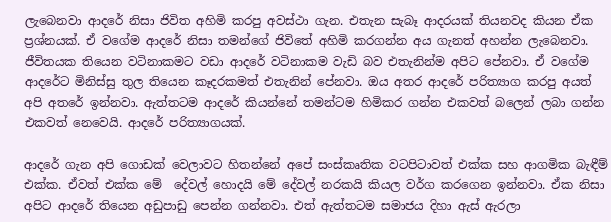ලැබෙනවා ආදරේ නිසා ජිවිත අහිමි කරපු අවස්ථා ගැන. එතැන සැබෑ ආදරයක් තියනවද කියන ඒක ප්‍රශ්නයක්. ඒ වගේම ආදරේ නිසා තමන්ගේ ජිවිතේ අහිමි කරගන්න අය ගැනත් අහන්න ලැබෙනවා. ජීවිතයක තියෙන වටිනාකමට වඩා ආදරේ වටිනාකම වැඩි බව එතැනින්ම අපිට පේනවා. ඒ වගේම ආදරේට මිනිස්සු තුල තියෙන කෑදරකමත් එතැනින් පේනවා. ඔය අතර ආදරේ පරිත්‍යාග කරපු අයත් අපි අතරේ ඉන්නවා. ඇත්තටම ආදරේ කියන්නේ තමන්ටම හිමිකර ගන්න එකවත් බලෙන් ලබා ගන්න එකවත් නෙවෙයි. ආදරේ පරිත්‍යාගයක්.

ආදරේ ගැන අපි ගොඩක් වෙලාවට හිතන්නේ අපේ සංස්කෘතික වටපිටාවත් එක්ක සහ ආගමික බැඳීම් එක්ක. ඒවත් එක්ක මේ  දේවල් හොදයි මේ දේවල් නරකයි කියල වර්ග කරගෙන ඉන්නවා. ඒක නිසා අපිට ආදරේ තියෙන අඩුපාඩු පෙන්න ගන්නවා. එත් ඇත්තටම සමාජය දිහා ඇස් ඇරලා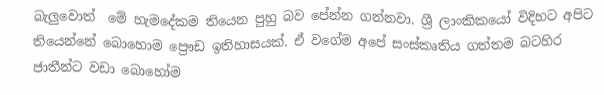බැලුවොත්  මේ හැමදේකම තියෙන පුහු බව පේන්න ගන්නවා. ශ්‍රී ලාංකිකයෝ විදිහට අපිට තියෙන්නේ බොහොම ප්‍රෞඩ ඉතිහාසයක්. ඒ වගේම අපේ සංස්කෘතිය ගත්තම බටහිර ජාතීන්ට වඩා බොහෝම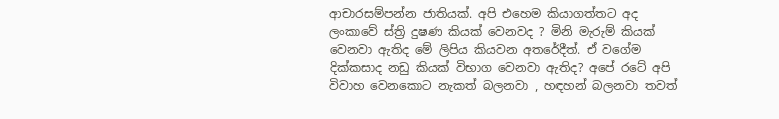ආචාරසම්පන්න ජාතියක්. අපි එහෙම කියාගත්තට අද ලංකාවේ ස්ත්‍රි දුෂණ කියක් වෙනවද ? මිනි මැරුම් කියක් වෙනවා ඇතිද මේ ලිපිය කියවන අතරේදීත්. ඒ වගේම දික්කසාද නඩු කියක් විභාග වෙනවා ඇතිද? අපේ රටේ අපි විවාහ වෙනකොට නැකත් බලනවා , හඳහන් බලනවා තවත්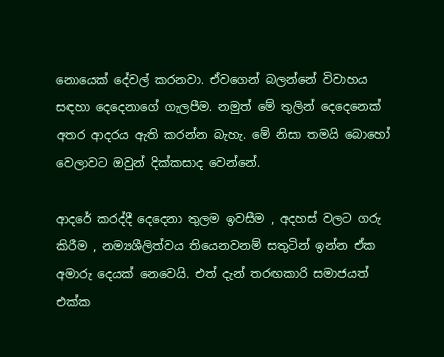නොයෙක් දේවල් කරනවා. ඒවගෙන් බලන්නේ විවාහය සඳහා දෙදෙනාගේ ගැලපීම. නමුත් මේ තුලින් දෙදෙනෙක් අතර ආදරය ඇති කරන්න බැහැ. මේ නිසා තමයි බොහෝ වෙලාවට ඔවුන් දික්කසාද වෙන්නේ.

ආදරේ කරද්දී දෙදෙනා තුලම ඉවසීම , අදහස් වලට ගරු කිරීම , නම්‍යශීලිත්වය තියෙනවනම් සතුටින් ඉන්න ඒක අමාරු දෙයක් නෙවෙයි. එත් දැන් තරඟකාරි සමාජයත් එක්ක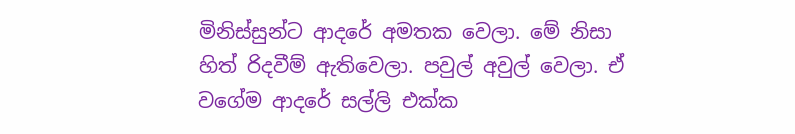මිනිස්සුන්ට ආදරේ අමතක වෙලා. මේ නිසා හිත් රිදවීම් ඇතිවෙලා. පවුල් අවුල් වෙලා. ඒ වගේම ආදරේ සල්ලි එක්ක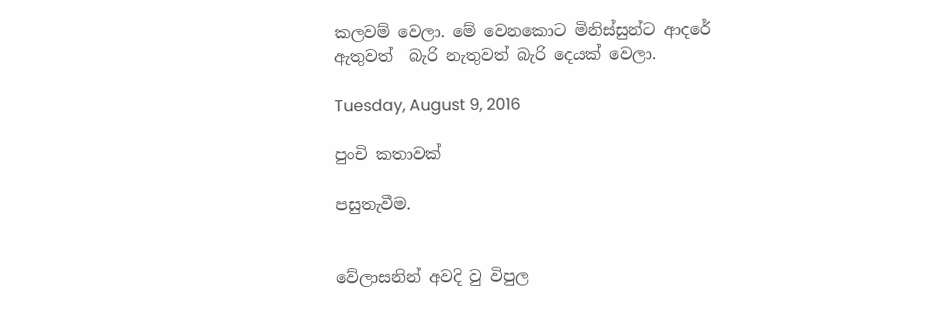කලවම් වෙලා. මේ වෙනකොට මිනිස්සුන්ට ආදරේ ඇතුවත්  බැරි නැතුවත් බැරි දෙයක් වෙලා.

Tuesday, August 9, 2016

පුංචි කතාවක්

පසුතැවීම.


වේලාසනින් අවදි වු විපුල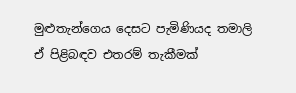මුළුතැන්ගෙය දෙසට පැමිණියද තමාලි ඒ පිළිබඳව එතරම් තැකීමක්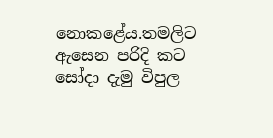නොකළේය.තමලිට ඇසෙන පරිදි කට සෝදා දැමු විපුල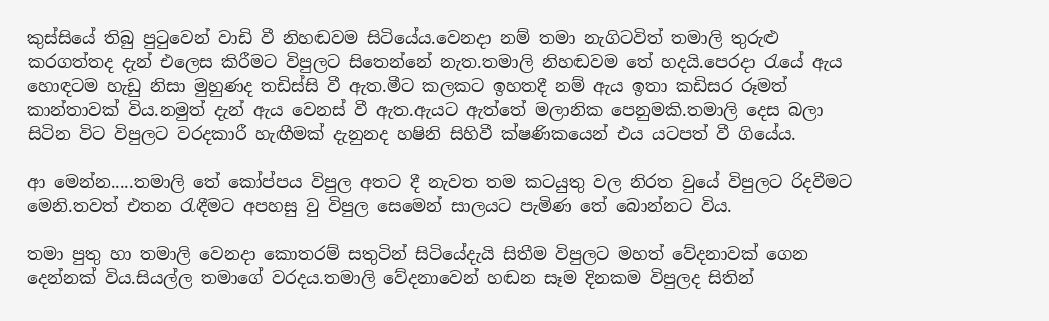කුස්සියේ තිබු පුටුවෙන් වාඩි වී නිහඬවම සිටියේය.වෙනදා නම් තමා නැගිටවිත් තමාලි තුරුළු කරගත්තද දැන් එලෙස කිරීමට විපුලට සිතෙන්නේ නැත.තමාලි නිහඬවම තේ හදයි.පෙරදා රැයේ ඇය හොඳටම හැඩු නිසා මුහුණද තඩිස්සි වී ඇත.මීට කලකට ඉහතදී නම් ඇය ඉතා කඩිසර රූමත් කාන්තාවක් විය.නමුත් දැන් ඇය වෙනස් වී ඇත.ඇයට ඇත්තේ මලානික පෙනුමකි.තමාලි දෙස බලා සිටින විට විපුලට වරදකාරී හැඟීමක් දැනුනද හෂිනි සිහිවී ක්ෂණිකයෙන් එය යටපත් වී ගියේය.

ආ මෙන්න.....තමාලි තේ කෝප්පය විපුල අතට දී නැවත තම කටයුතු වල නිරත වුයේ විපුලට රිදවීමට මෙනි.තවත් එතන රැඳීමට අපහසු වු විපුල සෙමෙන් සාලයට පැමිණ තේ බොන්නට විය.

තමා පුතු හා තමාලි වෙනදා කොතරම් සතුටින් සිටියේදැයි සිතීම විපුලට මහත් වේදනාවක් ගෙන දෙන්නක් විය.සියල්ල තමාගේ වරදය.තමාලි වේදනාවෙන් හඬන සෑම දිනකම විපුලද සිතින්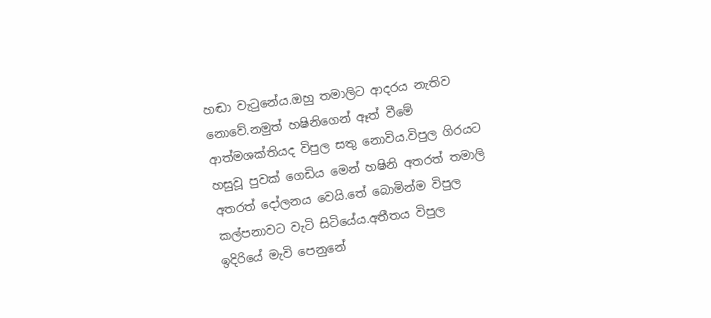හඬා වැටුනේය.ඔහු තමාලිට ආදරය නැතිව නොවේ.නමුත් හෂිනිගෙන් ඈත් වීමේ ආත්මශක්තියද විපුල සතු නොවිය.විපුල ගිරයට හසුවූ පුවක් ගෙඩිය මෙන් හෂිනි අතරත් තමාලි අතරත් දෝලනය වෙයි.තේ බොමින්ම විපුල කල්පනාවට වැටි සිටියේය.අතීතය විපුල  ඉදිරියේ මැවි පෙනුනේ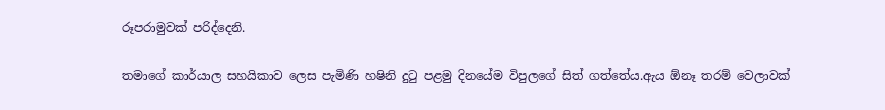රූපරාමුවක් පරිද්දෙනි.

තමාගේ කාර්යාල සහයිකාව ලෙස පැමිණි හෂිනි දුටු පළමු දිනයේම විපුලගේ සිත් ගත්තේය.ඇය ඕනෑ තරම් වෙලාවක්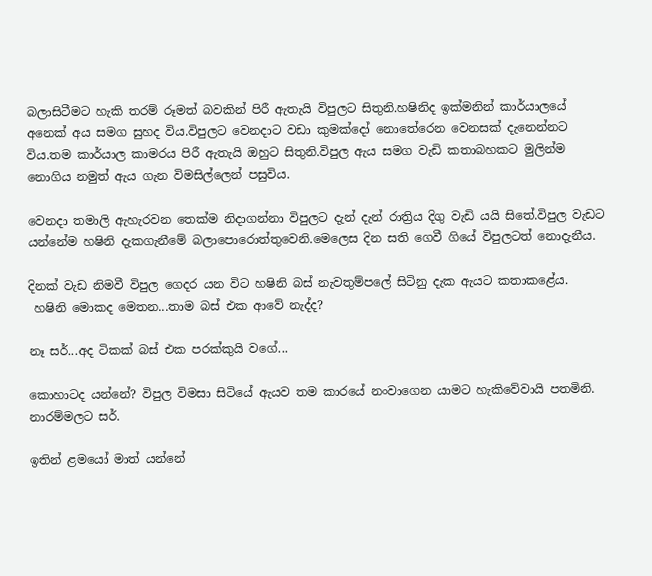බලාසිටීමට හැකි තරම් රූමත් බවකින් පිරී ඇතැයි විපුලට සිතුනි.හෂිනිද ඉක්මනින් කාර්යාලයේ අනෙක් අය සමග සුහද විය.විපුලට වෙනදාට වඩා කුමක්දෝ නොතේරෙන වෙනසක් දැනෙන්නට විය.තම කාර්යාල කාමරය පිරී ඇතැයි ඔහුට සිතුනි.විපුල ඇය සමග වැඩි කතාබහකට මුලින්ම නොගිය නමුත් ඇය ගැන විමසිල්ලෙන් පසුවිය.

වෙනදා තමාලි ඇහැරවන තෙක්ම නිදාගන්නා විපුලට දැන් දැන් රාත්‍රිය දිගු වැඩි යයි සිතේ.විපුල වැඩට යන්නේම හෂිනි දැකගැනීමේ බලාපොරොත්තුවෙනි.මෙලෙස දින සති ගෙවී ගියේ විපුලටත් නොදැනීය.

දිනක් වැඩ නිමවී විපුල ගෙදර යන විට හෂිනි බස් නැවතුම්පලේ සිටිනු දැක ඇයට කතාකළේය.
 හෂිනි මොකද මෙතන...තාම බස් එක ආවේ නැද්ද?

නෑ සර්...අද ටිකක් බස් එක පරක්කුයි වගේ...

කොහාටද යන්නේ? විපුල විමසා සිටියේ ඇයව තම කාරයේ නංවාගෙන යාමට හැකිවේවායි පතමිනි.
නාරම්මලට සර්.

ඉතින් ළමයෝ මාත් යන්නේ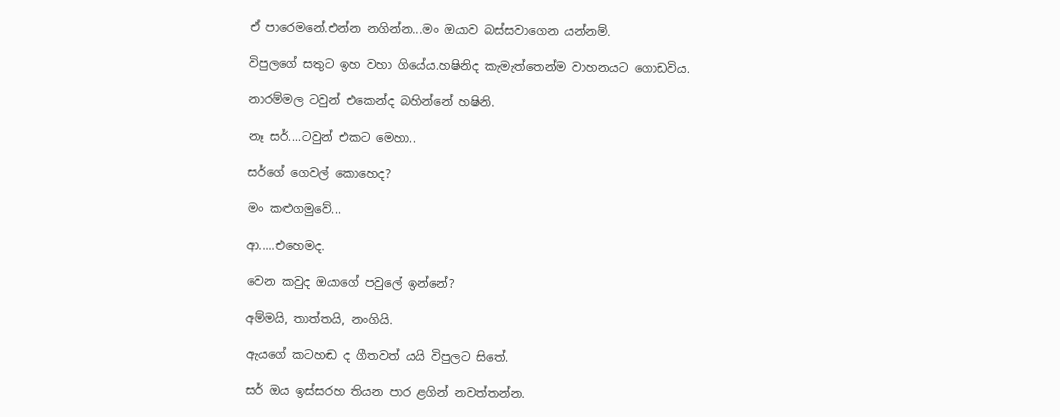ඒ පාරෙමනේ.එන්න නගින්න...මං ඔයාව බස්සවාගෙන යන්නම්.

විපුලගේ සතුට ඉහ වහා ගියේය.හෂිනිද කැමැත්තෙන්ම වාහනයට ගොඩවිය.

නාරම්මල ටවුන් එකෙන්ද බහින්නේ හෂිනි.

නෑ සර්....ටවුන් එකට මෙහා..

සර්ගේ ගෙවල් කොහෙද?

මං කළුගමුවේ...

ආ.....එහෙමද.

වෙන කවුද ඔයාගේ පවුලේ ඉන්නේ?

අම්මයි, තාත්තයි, නංගියි.

ඇයගේ කටහඬ ද ගීතවත් යයි විපුලට සිතේ.

සර් ඔය ඉස්සරහ තියන පාර ළගින් නවත්තන්න.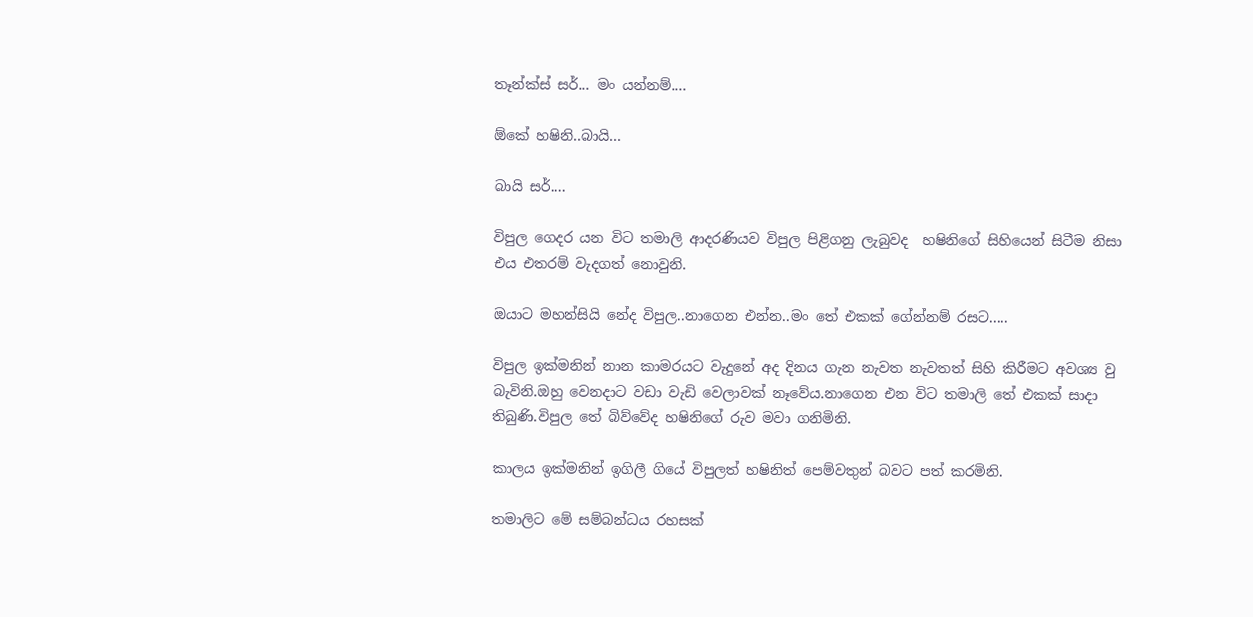තෑන්ක්ස් සර්... මං යන්නම්....

ඕකේ හෂිනි..බායි...

බායි සර්....

විපුල ගෙදර යන විට තමාලි ආදරණියව විපුල පිළිගනු ලැබුවද  හෂිනිගේ සිහියෙන් සිටීම නිසා එය එතරම් වැදගත් නොවුනි.

ඔයාට මහන්සියි නේද විපුල..නාගෙන එන්න..මං තේ එකක් ගේන්නම් රසට.....

විපුල ඉක්මනින් නාන කාමරයට වැදුනේ අද දිනය ගැන නැවත නැවතත් සිහි කිරීමට අවශ්‍ය වු බැවිනි.ඔහු වෙනදාට වඩා වැඩි වෙලාවක් නෑවේය.නාගෙන එන විට තමාලි තේ එකක් සාදා තිබුණි.විපුල තේ බිව්වේද හෂිනිගේ රුව මවා ගනිමිනි.

කාලය ඉක්මනින් ඉගිලී ගියේ විපුලත් හෂිනිත් පෙම්වතුන් බවට පත් කරමිනි.

තමාලිට මේ සම්බන්ධය රහසක්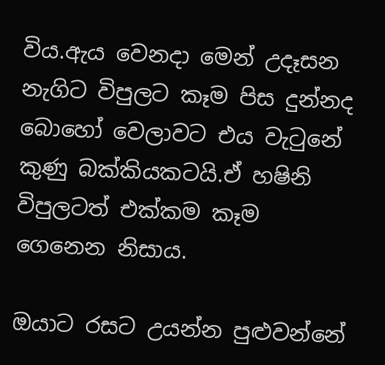විය.ඇය වෙනදා මෙන් උදෑසන නැගිට විපුලට කෑම පිස දුන්නද බොහෝ වෙලාවට එය වැටුනේ කුණු බක්කියකටයි.ඒ හෂිනි විපුලටත් එක්කම කෑම ගෙනෙන නිසාය.

ඔයාට රසට උයන්න පුළුවන්නේ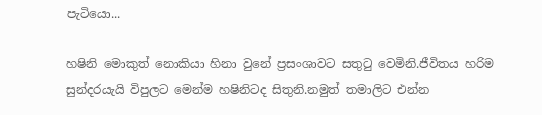පැටියො...

හෂිනි මොකුත් නොකියා හිනා වුනේ ප්‍රසංශාවට සතුටු වෙමිනි.ජීවිතය හරිම සුන්දරයැයි විපුලට මෙන්ම හෂිනිටද සිතුනි.නමුත් තමාලිට එන්න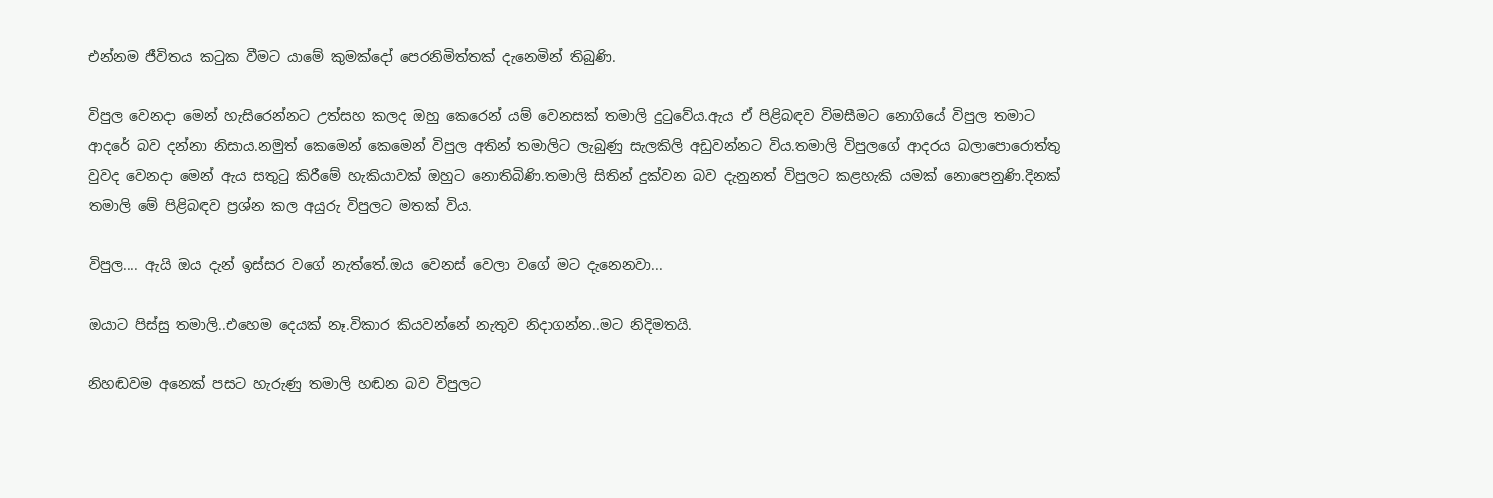එන්නම ජීවිතය කටුක වීමට යාමේ කුමක්දෝ පෙරනිමිත්තක් දැනෙමින් තිබුණි.

විපුල වෙනදා මෙන් හැසිරෙන්නට උත්සහ කලද ඔහු කෙරෙන් යම් වෙනසක් තමාලි දුටුවේය.ඇය ඒ පිළිබඳව විමසීමට නොගියේ විපුල තමාට ආදරේ බව දන්නා නිසාය.නමුත් කෙමෙන් කෙමෙන් විපුල අතින් තමාලිට ලැබුණු සැලකිලි අඩුවන්නට විය.තමාලි විපුලගේ ආදරය බලාපොරොත්තු වුවද වෙනදා මෙන් ඇය සතුටු කිරීමේ හැකියාවක් ඔහුට නොතිබිණි.තමාලි සිතින් දුක්වන බව දැනුනත් විපුලට කළහැකි යමක් නොපෙනුණි.දිනක් තමාලි මේ පිළිබඳව ප්‍රශ්න කල අයුරු විපුලට මතක් විය.

විපුල.... ඇයි ඔය දැන් ඉස්සර වගේ නැත්තේ.ඔය වෙනස් වෙලා වගේ මට දැනෙනවා...

ඔයාට පිස්සු තමාලි..එහෙම දෙයක් නෑ.විකාර කියවන්නේ නැතුව නිදාගන්න..මට නිදිමතයි.

නිහඬවම අනෙක් පසට හැරුණු තමාලි හඬන බව විපුලට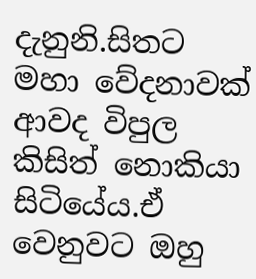දැනුනි.සිතට මහා වේදනාවක් ආවද විපුල කිසිත් නොකියා සිටියේය.ඒ වෙනුවට ඔහු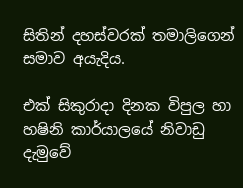සිතින් දහස්වරක් තමාලිගෙන් සමාව අයැදිය.

එක් සිකුරාදා දිනක විපුල හා හෂිනි කාර්යාලයේ නිවාඩු දැමුවේ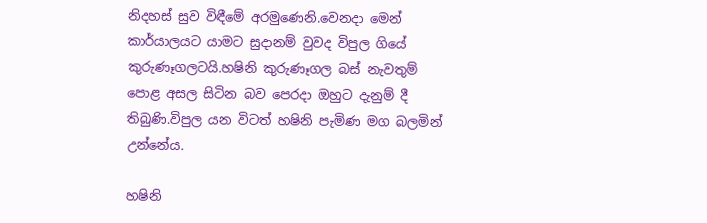නිදහස් සුව විඳීමේ අරමුණෙනි.වෙනදා මෙන් කාර්යාලයට යාමට සුදානම් වුවද විපුල ගියේ කුරුණෑගලටයි.හෂිනි කුරුණෑගල බස් නැවතුම් පොළ අසල සිටින බව පෙරදා ඔහුට දැනුම් දී තිබුණි.විපුල යන විටත් හෂිනි පැමිණ මග බලමින් උන්නේය.

හෂිනි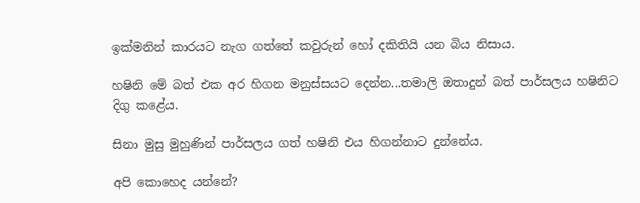ඉක්මනින් කාරයට නැග ගත්තේ කවුරුන් හෝ දකිතියි යන බිය නිසාය.

හෂිනි මේ බත් එක අර හිගන මනුස්සයට දෙන්න...තමාලි ඔතාදුන් බත් පාර්සලය හෂිනිට දිගු කළේය.

සිනා මුසු මුහුණින් පාර්සලය ගත් හෂිනි එය හිගන්නාට දුන්නේය.

අපි කොහෙද යන්නේ?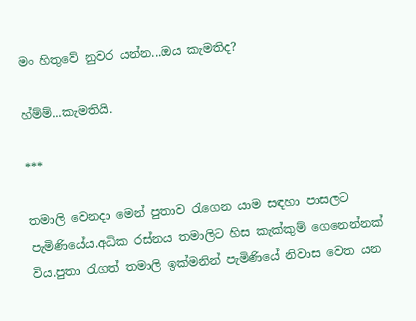මං හිතුවේ නුවර යන්න...ඔය කැමතිද?

හ්ම්ම්...කැමතියි.

***

තමාලි වෙනදා මෙන් පුතාව රැගෙන යාම සඳහා පාසලට පැමිණියේය.අධික රස්නය තමාලිට හිස කැක්කුම් ගෙනෙන්නක් විය.පුතා රැගත් තමාලි ඉක්මනින් පැමිණියේ නිවාස වෙත යන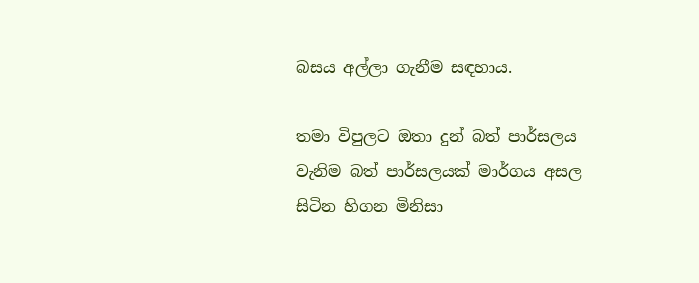බසය අල්ලා ගැනීම සඳහාය.

තමා විපුලට ඔතා දුන් බත් පාර්සලය වැනිම බත් පාර්සලයක් මාර්ගය අසල සිටින හිගන මිනිසා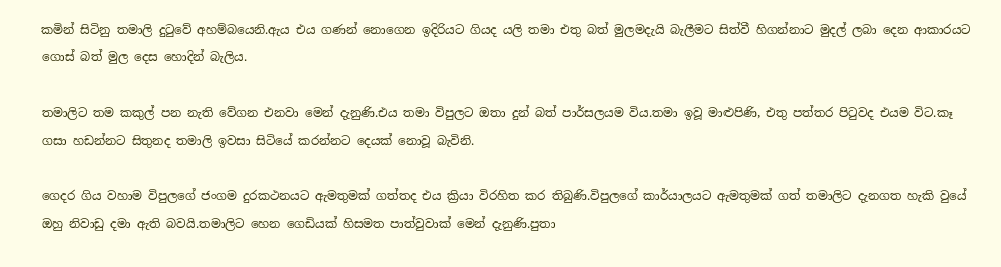කමින් සිටිනු තමාලි දුටුවේ අහම්බයෙනි.ඇය එය ගණන් නොගෙන ඉදිරියට ගියද යලි තමා එතු බත් මුලමදැයි බැලීමට සිත්වී හිගන්නාට මුදල් ලබා දෙන ආකාරයට ගොස් බත් මුල දෙස හොදින් බැලිය.

තමාලිට තම කකුල් පන නැති වේගන එනවා මෙන් දැනුණි.එය තමා විපුලට ඔතා දුන් බත් පාර්සලයම විය.තමා ඉවූ මාළුපිණි, එතු පත්තර පිටුවද එයම විට.කෑ ගසා හඩන්නට සිතුනද තමාලි ඉවසා සිටියේ කරන්නට දෙයක් නොවූ බැවිනි.

ගෙදර ගිය වහාම විපුලගේ ජංගම දුරකථනයට ඇමතුමක් ගත්තද එය ක්‍රියා විරහිත කර තිබුණි.විපුලගේ කාර්යාලයට ඇමතුමක් ගත් තමාලිට දැනගත හැකි වුයේ ඔහු නිවාඩු දමා ඇති බවයි.තමාලිට හෙන ගෙඩියක් හිසමත පාත්වුවාක් මෙන් දැනුණි.පුතා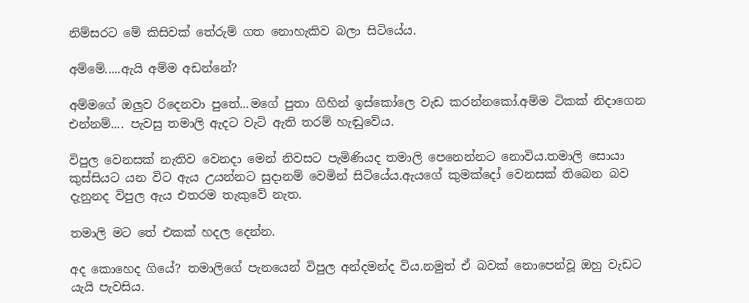නිම්සරට මේ කිසිවක් තේරුම් ගත නොහැකිව බලා සිටියේය.

අම්මේ.....ඇයි අම්ම අඩන්නේ?

අම්මගේ ඔලුව රිදෙනවා පුතේ...මගේ පුතා ගිහින් ඉස්කෝලෙ වැඩ කරන්නකෝ.අම්ම ටිකක් නිදාගෙන එන්නම්.... පැවසු තමාලි ඇදට වැටි ඇති තරම් හැඬුවේය.

විපුල වෙනසක් නැතිව වෙනදා මෙන් නිවසට පැමිණියද තමාලි පෙනෙන්නට නොවිය.තමාලි සොයා කුස්සියට යන විට ඇය උයන්නට සුදානම් වෙමින් සිටියේය.ඇයගේ කුමක්දෝ වෙනසක් තිබෙන බව දැනුනද විපුල ඇය එතරම තැකුවේ නැත.

තමාලි මට තේ එකක් හදල දෙන්න.

අද කොහෙද ගියේ? තමාලිගේ පැනයෙන් විපුල අන්දමන්ද විය.නමුත් ඒ බවක් නොපෙන්වූ ඔහු වැඩට යැයි පැවසිය.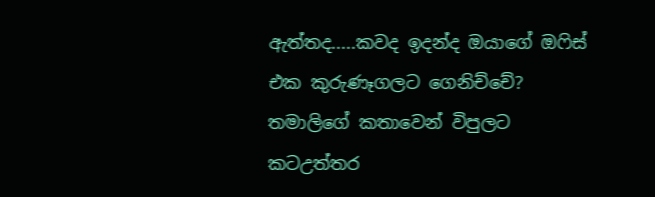ඇත්තද.....කවද ඉදන්ද ඔයාගේ ඔෆිස් එක කුරුණෑගලට ගෙනිච්චේ? තමාලිගේ කතාවෙන් විපුලට කටඋත්තර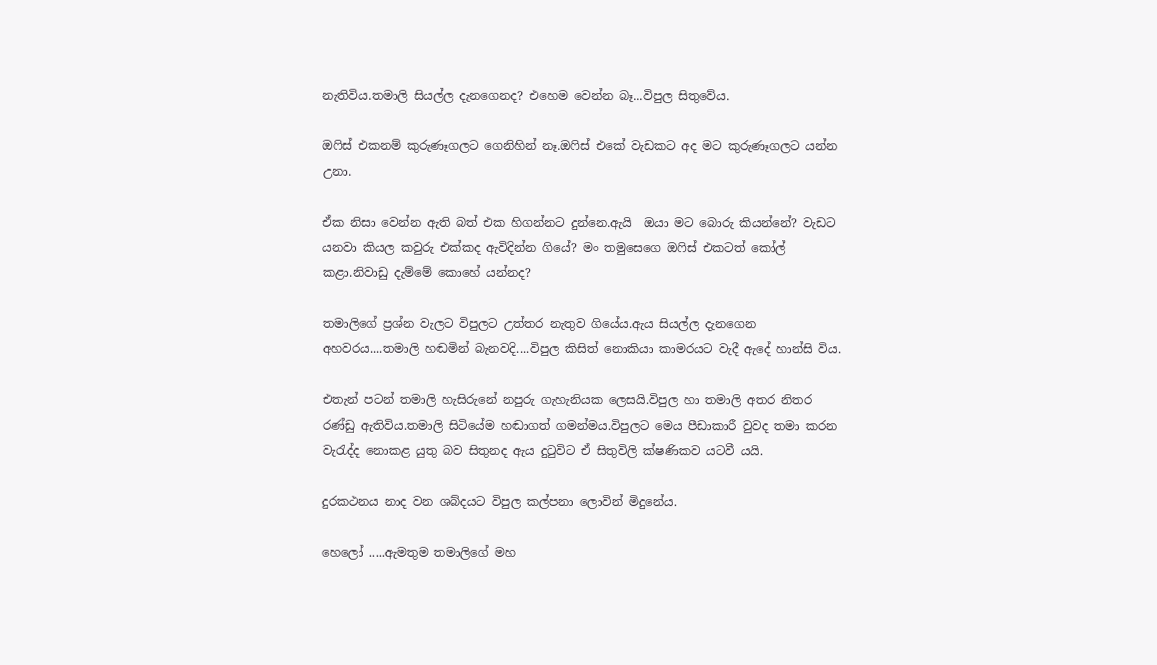නැතිවිය.තමාලි සියල්ල දැනගෙනද? එහෙම වෙන්න බෑ...විපුල සිතුවේය.

ඔෆිස් එකනම් කුරුණෑගලට ගෙනිහින් නෑ.ඔෆිස් එකේ වැඩකට අද මට කුරුණෑගලට යන්න උනා.

ඒක නිසා වෙන්න ඇති බත් එක හිගන්නට දුන්නෙ.ඇයි  ඔයා මට බොරු කියන්නේ? වැඩට යනවා කියල කවුරු එක්කද ඇවිදින්න ගියේ? මං තමුසෙගෙ ඔෆිස් එකටත් කෝල් කළා.නිවාඩු දැම්මේ කොහේ යන්නද?

තමාලිගේ ප්‍රශ්න වැලට විපුලට උත්තර නැතුව ගියේය.ඇය සියල්ල දැනගෙන අහවරය....තමාලි හඬමින් බැනවදි....විපුල කිසිත් නොකියා කාමරයට වැදී ඇදේ හාන්සි විය.

එතැන් පටන් තමාලි හැසිරුනේ නපුරු ගැහැනියක ලෙසයි.විපුල හා තමාලි අතර නිතර රණ්ඩු ඇතිවිය.තමාලි සිටියේම හඬාගත් ගමන්මය.විපුලට මෙය පීඩාකාරී වුවද තමා කරන වැරැද්ද නොකළ යුතු බව සිතුනද ඇය දුටුවිට ඒ සිතුවිලි ක්ෂණිකව යටවී යයි.

දුරකථනය නාද වන ශබ්දයට විපුල කල්පනා ලොවින් මිදුනේය.

හෙලෝ .....ඇමතුම තමාලිගේ මහ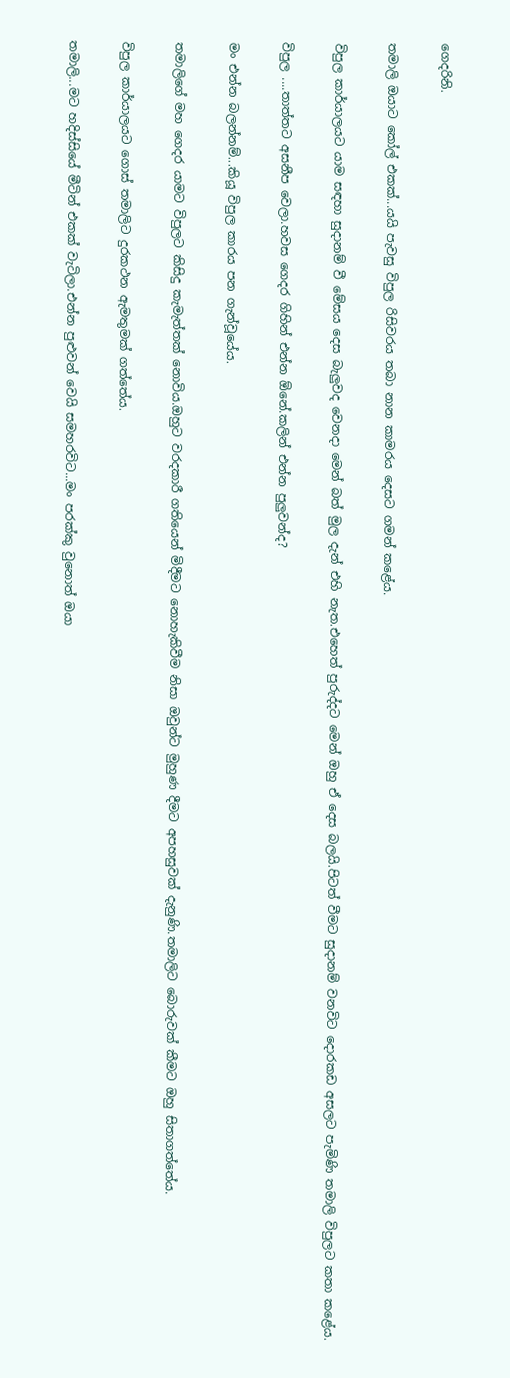ගෙදරිනි.

තමාලි ඔයාට කෝල් එකක්...යයි පැවසු විපුල රිසිවරය තබා නාන කාමරය දෙසට ගමන් කළේය.

විපුල කාර්යාලයට යාම සඳහා සුදානම් වී මේසය දෙස බැලුවද වෙනදා මෙන් බත් මුල දැන් එහි නැත.එහෙත් පුරුද්දට මෙන් ඔහු ඒ දෙස බලයි.පිටත් වීමට සුදානම් වනවිට දොරකඩ අසලට පැමිණි තමාලි විපුලට කතා කළේය.

විපුල ....තාත්තට අසනීප වෙලා.හවස ගෙදර ගිහින් එන්න ඕනේ.කලින් එන්න පුලුවන්ද?

මං එන්න බලන්නම්...කියූ විපුල කාරය පන ගැන්වූයේය.

තමාලිගේ මහ ගෙදර යාමට විපුලට කිසිදු කැමැත්තක් නොවිය.ඔහුට වරදකාරී ගතියෙන් මිදීමට නොහැකිවීම නිසා ඔවුන්ට මුහුණ දීමට අපහසුවක් දැනුණි.තමාලිට බොරුවක් කීමට ඔහු සිතාගත්තේය.

විපුල කාර්යාලයට ගොස් තමාලිට දුරකථන ඇමතුමක් ගත්තේය.

තමාලි...මට හදිස්සියේ මීටින් එකක් වැටිලා.එන්න පුළුවන් වෙයි සමහරවිට...මං පරක්කු වුනොත් ඔයා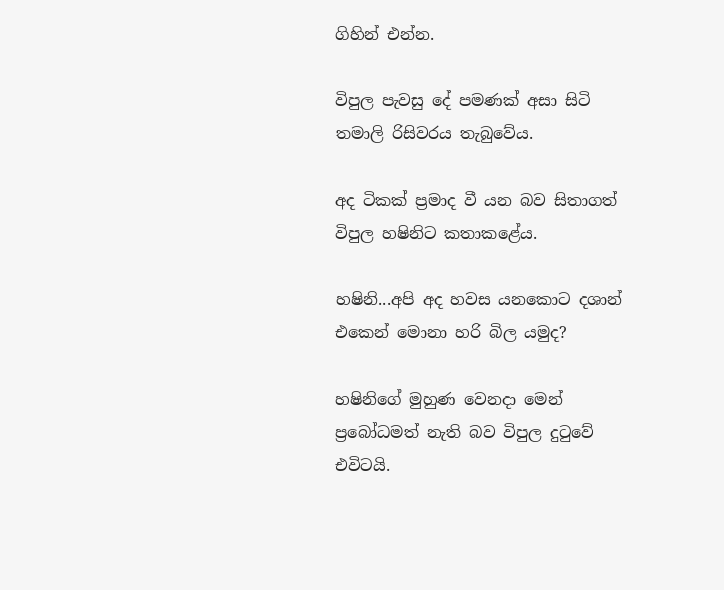ගිහින් එන්න.

විපුල පැවසු දේ පමණක් අසා සිටි තමාලි රිසිවරය තැබුවේය.

අද ටිකක් ප්‍රමාද වී යන බව සිතාගත් විපුල හෂිනිට කතාකළේය.

හෂිනි...අපි අද හවස යනකොට දශාන් එකෙන් මොනා හරි බිල යමුද?

හෂිනිගේ මුහුණ වෙනදා මෙන් ප්‍රබෝධමත් නැති බව විපුල දුටුවේ එවිටයි.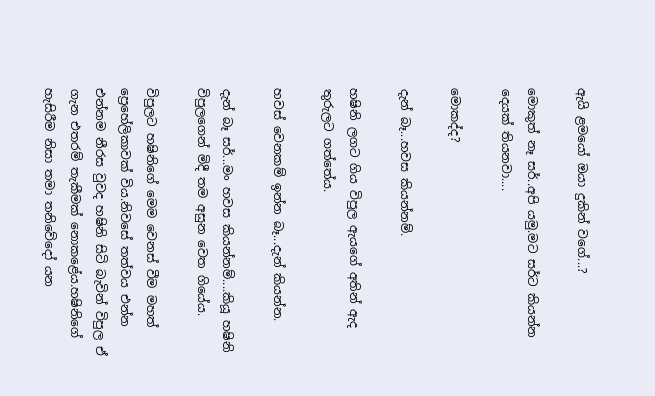ඇයි ළමයෝ ඔයා දුකින් වගේ...?

මොකුත් නෑ සර්..අපි යමු.මට සර්ට කියන්න දෙයක් තියනවා....

මොකද්ද?

දැන් බෑ...හවස කියන්නම්.

හෂිනි ලගට ගිය විපුල ඇයගේ අතින් ඇද තුරුලට ගත්තේය.

හවස් වෙනකම් ඉන්න බෑ...දැන් කියන්න.

දැන් බෑ සර්...මං හවස කියන්නම්....කියූ හෂිනි විපුලගෙන් මිදී තම අසුන වෙත ගියේය.

විපුලට හෂිනිගේ මෙම වෙනස් වීම මහත් ප්‍රෙහේලිකාවක් විය.නිවසේ තත්වය එන්න එන්නම නීරස වුවද හෂිනි සිටි බැවින් විපුල ඒ ගැන එතරම් තැකීමක් නොකළේය.හෂිනිගේ හැසිරීම නිසා තමා තනිවේදෝ යන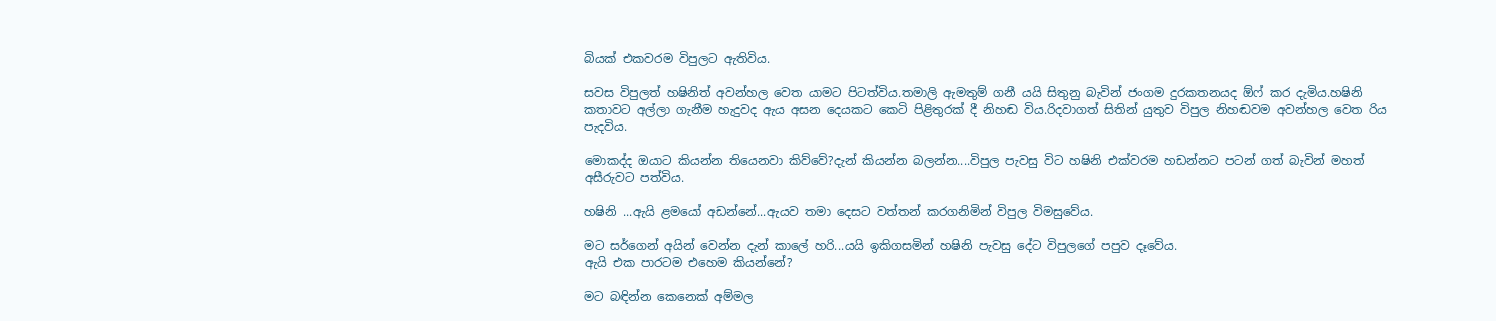බියක් එකවරම විපුලට ඇතිවිය.

සවස විපුලත් හෂිනිත් අවන්හල වෙත යාමට පිටත්විය.තමාලි ඇමතුම් ගනී යයි සිතුනු බැවින් ජංගම දුරකතනයද ඕෆ් කර දැමිය.හෂිනි කතාවට අල්ලා ගැනීම හැදුවද ඇය අසන දෙයකට කෙටි පිළිතුරක් දී නිහඬ විය.රිදවාගත් සිතින් යුතුව විපුල නිහඬවම අවන්හල වෙත රිය පැදවිය.

මොකද්ද ඔයාට කියන්න තියෙනවා කිව්වේ?දැන් කියන්න බලන්න....විපුල පැවසු විට හෂිනි එක්වරම හඩන්නට පටන් ගත් බැවින් මහත් අසීරුවට පත්විය.

හෂිනි ...ඇයි ළමයෝ අඩන්නේ...ඇයව තමා දෙසට වත්තන් කරගනිමින් විපුල විමසුවේය.

මට සර්ගෙන් අයින් වෙන්න දැන් කාලේ හරි...යයි ඉකිගසමින් හෂිනි පැවසු දේට විපුලගේ පපුව දෑවේය.
ඇයි එක පාරටම එහෙම කියන්නේ?

මට බඳින්න කෙනෙක් අම්මල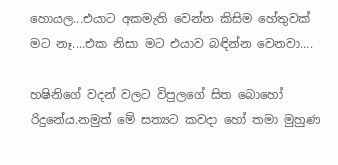හොයල...එයාට අකමැති වෙන්න කිසිම හේතුවක් මට නෑ....එක නිසා මට එයාව බඳින්න වෙනවා....

හෂිනිගේ වදන් වලට විපුලගේ සිත බොහෝ රිදුනේය.නමුත් මේ සත්‍යට කවදා හෝ තමා මුහුණ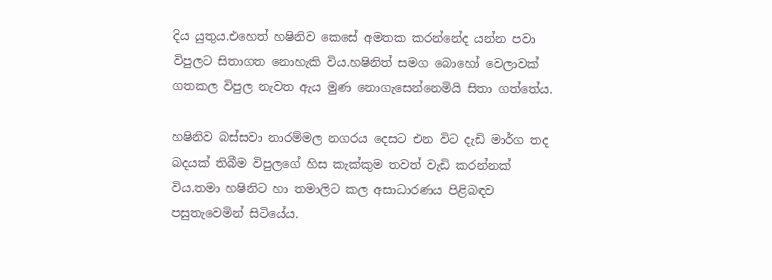දිය යුතුය.එහෙත් හෂිනිව කෙසේ අමතක කරන්නේද යන්න පවා විපුලට සිතාගත නොහැකි විය.හෂිනිත් සමග බොහෝ වෙලාවක් ගතකල විපුල නැවත ඇය මුණ නොගැසෙන්නෙමියි සිතා ගත්තේය.

හෂිනිව බස්සවා නාරම්මල නගරය දෙසට එන විට දැඩි මාර්ග තද බදයක් තිබීම විපුලගේ හිස කැක්කුම තවත් වැඩි කරන්නක් විය.තමා හෂිනිට හා තමාලිට කල අසාධාරණය පිළිබඳව පසුතැවෙමින් සිටියේය.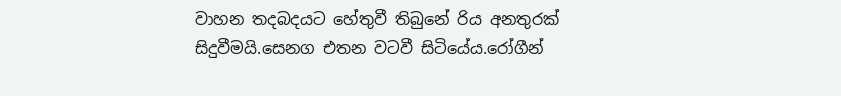වාහන තදබදයට හේතුවී තිබුනේ රිය අනතුරක් සිදුවීමයි.සෙනග එතන වටවී සිටියේය.රෝගීන්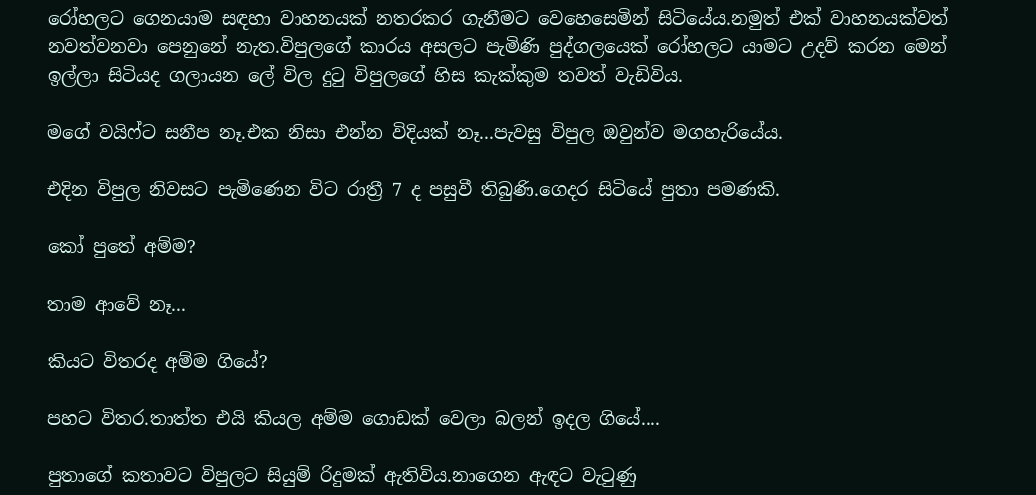රෝහලට ගෙනයාම සඳහා වාහනයක් නතරකර ගැනීමට වෙහෙසෙමින් සිටියේය.නමුත් එක් වාහනයක්වත් නවත්වනවා පෙනුනේ නැත.විපුලගේ කාරය අසලට පැමිණි පුද්ගලයෙක් රෝහලට යාමට උදව් කරන මෙන් ඉල්ලා සිටියද ගලායන ලේ විල දුටු විපුලගේ හිස කැක්කුම තවත් වැඩිවිය.

මගේ වයිෆ්ට සනීප නෑ.එක නිසා එන්න විදියක් නෑ...පැවසු විපුල ඔවුන්ව මගහැරියේය.

එදින විපුල නිවසට පැමිණෙන විට රාත්‍රී 7 ද පසුවී තිබුණි.ගෙදර සිටියේ පුතා පමණකි.

කෝ පුතේ අම්ම?

තාම ආවේ නෑ...

කියට විතරද අම්ම ගියේ?

පහට විතර.තාත්ත එයි කියල අම්ම ගොඩක් වෙලා බලන් ඉදල ගියේ....

පුතාගේ කතාවට විපුලට සියුම් රිදුමක් ඇතිවිය.නාගෙන ඇඳට වැටුණු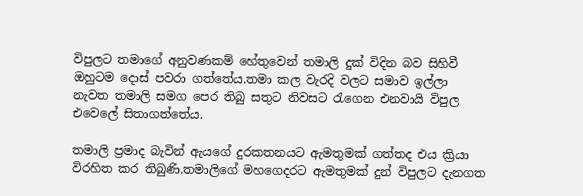විපුලට තමාගේ අනුවණකම් හේතුවෙන් තමාලි දුක් විදින බව සිහිවී ඔහුටම දොස් පවරා ගත්තේය.තමා කල වැරදි වලට සමාව ඉල්ලා නැවත තමාලි සමග පෙර තිබු සතුට නිවසට රැගෙන එනවායි විපුල එවෙලේ සිතාගත්තේය.

තමාලි ප්‍රමාද බැවින් ඇයගේ දුරකතනයට ඇමතුමක් ගත්තද එය ක්‍රියා විරහිත කර තිබුණි.තමාලිගේ මහගෙදරට ඇමතුමක් දුන් විපුලට දැනගත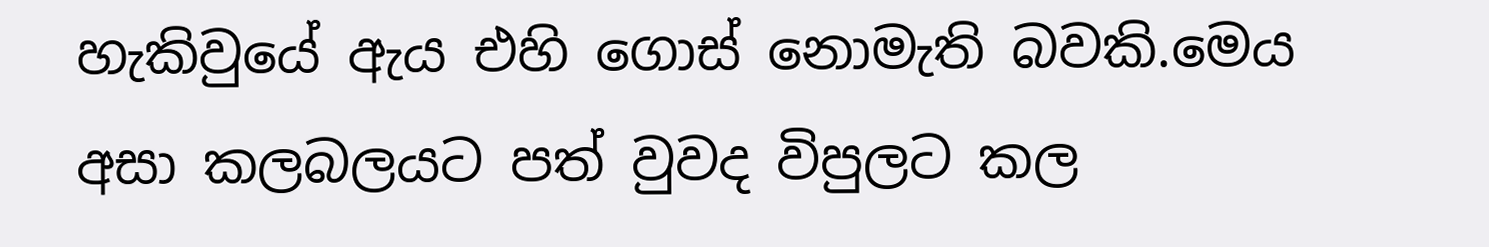හැකිවුයේ ඇය එහි ගොස් නොමැති බවකි.මෙය අසා කලබලයට පත් වුවද විපුලට කල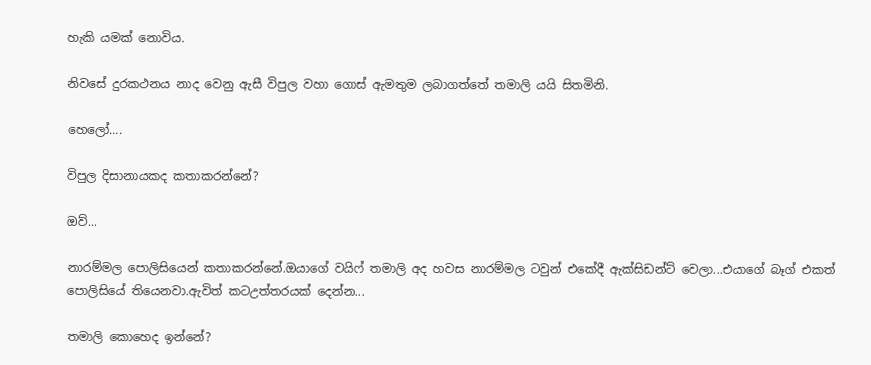හැකි යමක් නොවිය.

නිවසේ දුරකථනය නාද වෙනු ඇසී විපුල වහා ගොස් ඇමතුම ලබාගත්තේ තමාලි යයි සිතමිනි.

හෙලෝ....

විපුල දිසානායකද කතාකරන්නේ?

ඔව්...

නාරම්මල පොලිසියෙන් කතාකරන්නේ.ඔයාගේ වයිෆ් තමාලි අද හවස නාරම්මල ටවුන් එකේදී ඇක්සිඩන්ට් වෙලා...එයාගේ බෑග් එකත් පොලිසියේ තියෙනවා.ඇවිත් කටඋත්තරයක් දෙන්න...

තමාලි කොහෙද ඉන්නේ?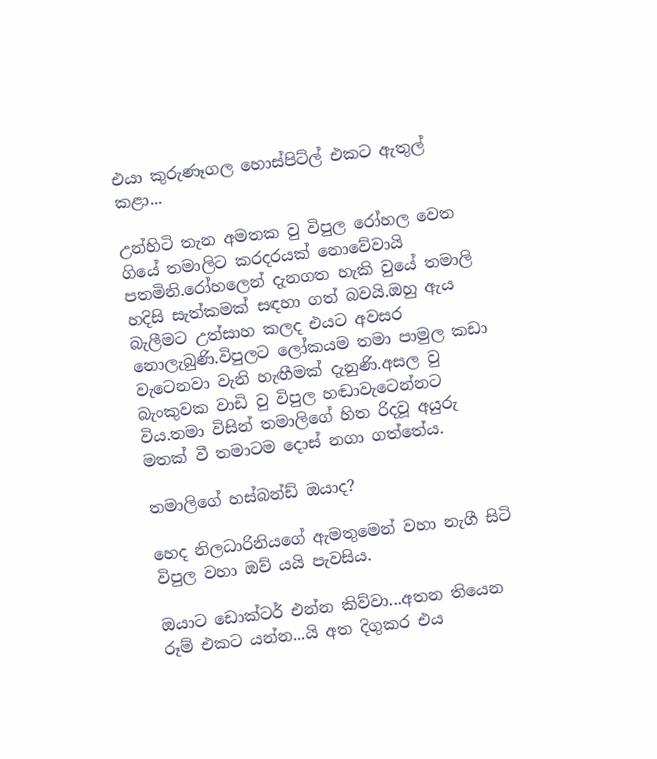එයා කුරුණෑගල හොස්පිට්ල් එකට ඇතුල් කළා...

උන්හිටි තැන අමතක වු විපුල රෝහල වෙත ගියේ තමාලිට කරදරයක් නොවේවායි පතමිනි.රෝහලෙන් දැනගත හැකි වුයේ තමාලි හදිසි සැත්කමක් සඳහා ගත් බවයි.ඔහු ඇය බැලීමට උත්සාහ කලද එයට අවසර නොලැබුණි.විපුලට ලෝකයම තමා පාමුල කඩා වැටෙනවා වැනි හැඟීමක් දැනුණි.අසල වු බැංකුවක වාඩි වු විපුල හඬාවැටෙන්නට විය.තමා විසින් තමාලිගේ හිත රිදවූ අයුරු මතක් වී තමාටම දොස් නගා ගත්තේය.

තමාලිගේ හස්බන්ඩ් ඔයාද?

හෙද නිලධාරිනියගේ ඇමතුමෙන් වහා නැගී සිටි විපුල වහා ඔව් යයි පැවසිය.

ඔයාට ඩොක්ටර් එන්න කිව්වා...අතන තියෙන රූම් එකට යන්න...යි අත දිගුකර එය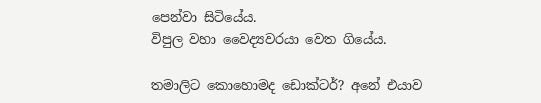පෙන්වා සිටියේය.
විපුල වහා වෛද්‍යවරයා වෙත ගියේය.

තමාලිට කොහොමද ඩොක්ටර්? අනේ එයාව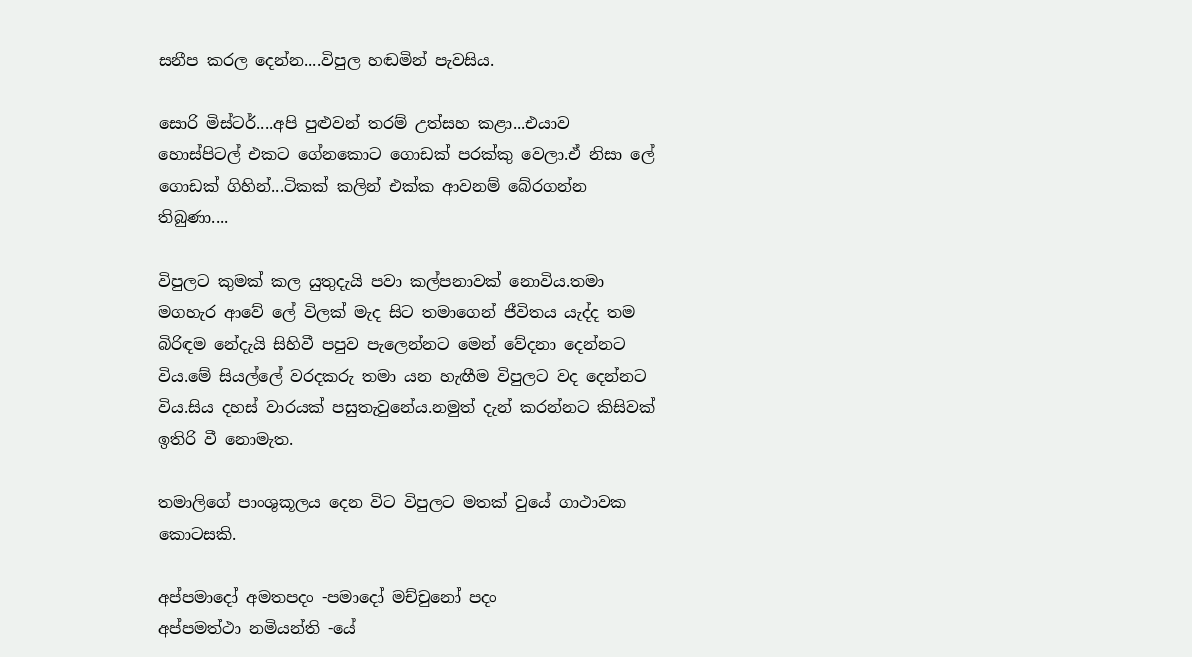සනීප කරල දෙන්න....විපුල හඬමින් පැවසිය.

සොරි මිස්ටර්....අපි පුළුවන් තරම් උත්සහ කළා...එයාව හොස්පිටල් එකට ගේනකොට ගොඩක් පරක්කු වෙලා.ඒ නිසා ලේ ගොඩක් ගිහින්...ටිකක් කලින් එක්ක ආවනම් බේරගන්න තිබුණා....

විපුලට කුමක් කල යුතුදැයි පවා කල්පනාවක් නොවිය.තමා මගහැර ආවේ ලේ විලක් මැද සිට තමාගෙන් ජීවිතය යැද්ද තම බිරිඳම නේදැයි සිහිවී පපුව පැලෙන්නට මෙන් වේදනා දෙන්නට විය.මේ සියල්ලේ වරදකරු තමා යන හැඟීම විපුලට වද දෙන්නට විය.සිය දහස් වාරයක් පසුතැවුනේය.නමුත් දැන් කරන්නට කිසිවක් ඉතිරි වී නොමැත.

තමාලිගේ පාංශුකූලය දෙන විට විපුලට මතක් වුයේ ගාථාවක කොටසකි.

අප්පමාදෝ අමතපදං -පමාදෝ මච්චුනෝ පදං
අප්පමත්ථා නමියන්ති -යේ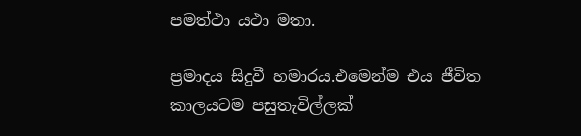පමත්ථා යථා මතා.

ප්‍රමාදය සිදුවී හමාරය.එමෙන්ම එය ජීවිත කාලයටම පසුතැවිල්ලක්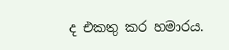ද එකතු කර හමාරය.